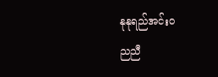နုနုရည်အင်းဝ
ညညီ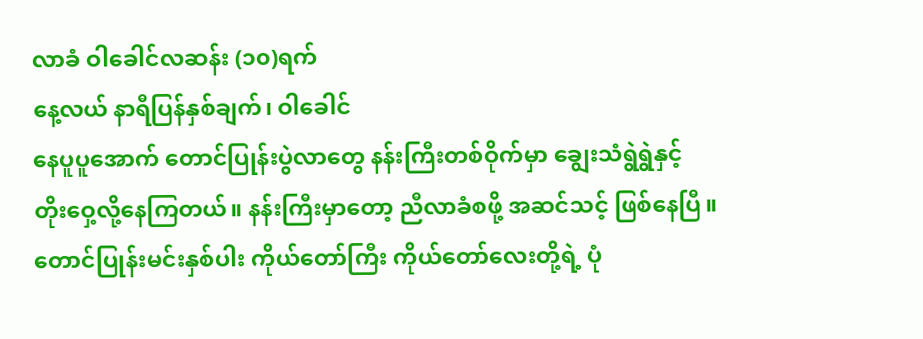လာခံ ဝါခေါင်လဆန်း (၁၀)ရက်
နေ့လယ် နာရီပြန်နှစ်ချက်၊ ဝါခေါင်
နေပူပူအောက် တောင်ပြုန်းပွဲလာတွေ နန်းကြီးတစ်ဝိုက်မှာ ချွေးသံရွဲရွဲနှင့်
တိုးဝှေ့လို့နေကြတယ်။ နန်းကြီးမှာတော့ ညီလာခံစဖို့ အဆင်သင့် ဖြစ်နေပြီ။
တောင်ပြုန်းမင်းနှစ်ပါး ကိုယ်တော်ကြီး ကိုယ်တော်လေးတို့ရဲ့ ပုံ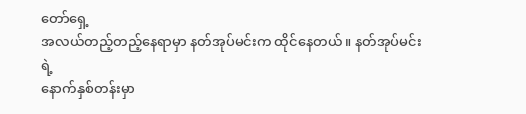တော်ရှေ့
အလယ်တည့်တည့်နေရာမှာ နတ်အုပ်မင်းက ထိုင်နေတယ်။ နတ်အုပ်မင်းရဲ့
နောက်နှစ်တန်းမှာ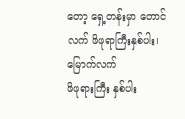တော့ ရှေ့တန်းမှာ တောင်လက် ဖိဖုရာကြီးနှစ်ပါး၊ မြောက်လက်
ဖိဖုရားကြီး နှစ်ပါး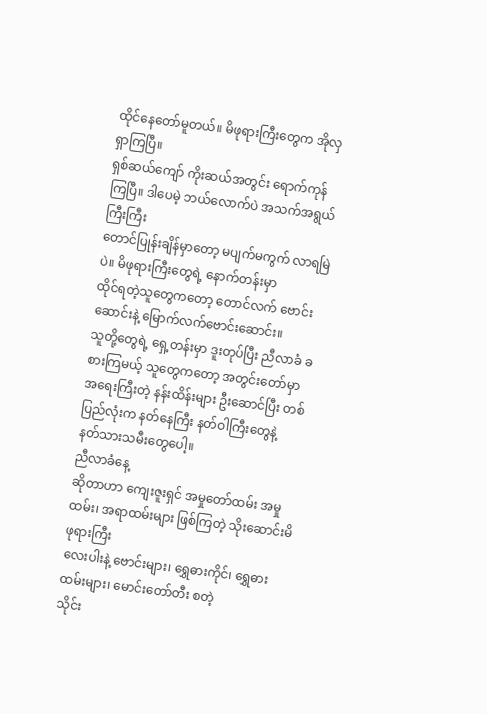ထိုင်နေတော်မူတယ်။ မိဖုရားကြီးတွေက အိုလှရှာကြပြီ။
ရှစ်ဆယ်ကျော် ကိုးဆယ်အတွင်း ရောက်ကုန်ကြပြီ။ ဒါပေမဲ့ ဘယ်လောက်ပဲ အသက်အရွယ်ကြီးကြီး
တောင်ပြုန်းချိန်မှာတော့ မပျက်မကွက် လာရမြဲပဲ။ မိဖုရားကြီးတွေရဲ့ နောက်တန်းမှာ
ထိုင်ရတဲ့သူတွေကတော့ တောင်လက် ဗောင်းဆောင်းနဲ့ မြောက်လက်ဗောင်းဆောင်း။
သူတို့တွေရဲ့ ရှေ့တန်းမှာ ဒူးတုပ်ပြီး ညီလာခံ ခစားကြမယ့် သူတွေကတော့ အတွင်းတော်မှာ
အရေးကြီးတဲ့ နန်းထိန်းများ ဦးဆောင်ပြီး တစ်ပြည်လုံးက နတ်နေကြီး နတ်ဝါကြီးတွေနဲ့
နတ်သားသမီးတွေပေါ့။
ညီလာခံနေ့
ဆိုတာဟာ ကျေးဇူးရှင် အမှုတော်ထမ်း အမှုထမ်း၊ အရာထမ်းများ ဖြစ်ကြတဲ့ သိုးဆောင်းမိဖုရားကြီး
လေးပါးနဲ့ ဗောင်းများ၊ ရွှေဓားကိုင်၊ ရွှေဓားထမ်းများ၊ မောင်းတော်တီး စတဲ့
သိုင်း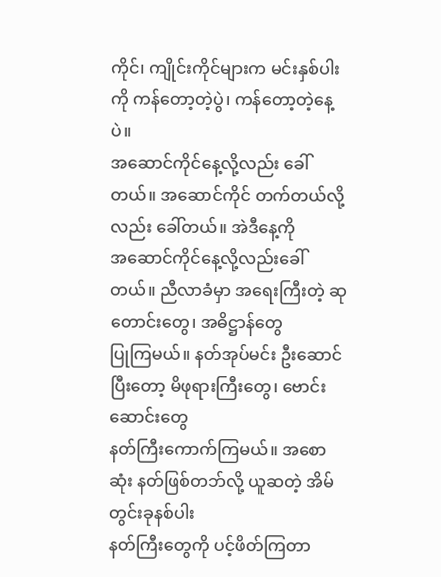ကိုင်၊ ကျိုင်းကိုင်များက မင်းနှစ်ပါးကို ကန်တော့တဲ့ပွဲ၊ ကန်တော့တဲ့နေ့ပဲ။
အဆောင်ကိုင်နေ့လို့လည်း ခေါ်တယ်။ အဆောင်ကိုင် တက်တယ်လို့လည်း ခေါ်တယ်။ အဲဒီနေ့ကို
အဆောင်ကိုင်နေ့လို့လည်းခေါ်တယ်။ ညီလာခံမှာ အရေးကြီးတဲ့ ဆုတောင်းတွေ၊ အဓိဋ္ဌာန်တွေ
ပြုကြမယ်။ နတ်အုပ်မင်း ဦးဆောင်ပြီးတော့ မိဖုရားကြီးတွေ၊ ဗောင်းဆောင်းတွေ
နတ်ကြီးကောက်ကြမယ်။ အစောဆုံး နတ်ဖြစ်တဘ်လို့ ယူဆတဲ့ အိမ်တွင်းခုနစ်ပါး
နတ်ကြီးတွေကို ပင့်ဖိတ်ကြတာ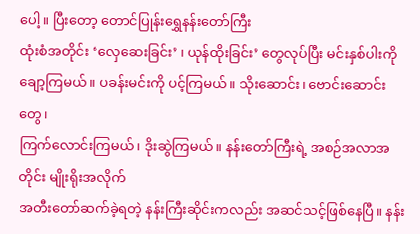ပေါ့။ ပြီးတော့ တောင်ပြုန်းရွှေနန်းတော်ကြီး
ထုံးစံအတိုင်း ‘လှေဆေးခြင်း’ ၊ ယုန်ထိုးခြင်း’ တွေလုပ်ပြီး မင်းနှစ်ပါးကို
ချော့ကြမယ်။ ပခန်းမင်းကို ပင့်ကြမယ်။ သိုးဆောင်း၊ ဗောင်းဆောင်းတွေ၊
ကြက်လောင်းကြမယ်၊ ဒိုးဆွဲကြမယ်။ နန်းတော်ကြီးရဲ့ အစဉ်အလာအတိုင်း မျိုးရိုးအလိုက်
အတီးတော်ဆက်ခဲ့ရတဲ့ နန်းကြီးဆိုင်းကလည်း အဆင်သင့်ဖြစ်နေပြီ။ နန်း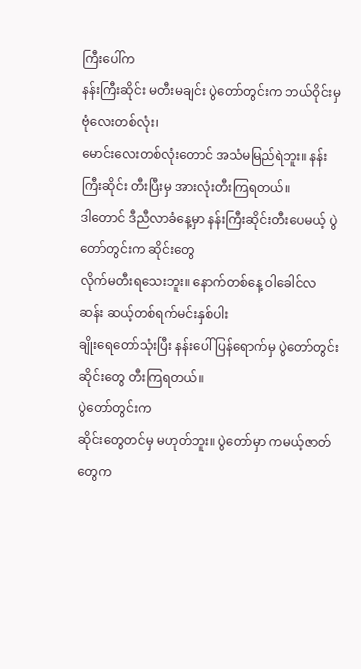ကြီးပေါ်က
နန်းကြီးဆိုင်း မတီးမချင်း ပွဲတော်တွင်းက ဘယ်ဝိုင်းမှ ဗုံလေးတစ်လုံး၊
မောင်းလေးတစ်လုံးတောင် အသံမမြည်ရဲဘူး။ နန်းကြီးဆိုင်း တီးပြီးမှ အားလုံးတီးကြရတယ်။
ဒါတောင် ဒီညီလာခံနေ့မှာ နန်းကြီးဆိုင်းတီးပေမယ့် ပွဲတော်တွင်းက ဆိုင်းတွေ
လိုက်မတီးရသေးဘူး။ နောက်တစ်နေ့ ဝါခေါင်လဆန်း ဆယ့်တစ်ရက်မင်းနှစ်ပါး
ချိုးရေတော်သုံးပြီး နန်းပေါ်ပြန်ရောက်မှ ပွဲတော်တွင်းဆိုင်းတွေ တီးကြရတယ်။
ပွဲတော်တွင်းက
ဆိုင်းတွေတင်မှ မဟုတ်ဘူး။ ပွဲတော်မှာ ကမယ့်ဇာတ်တွေက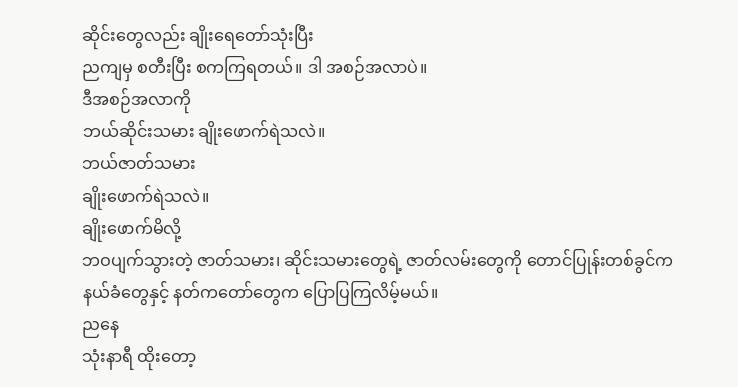ဆိုင်းတွေလည်း ချိုးရေတော်သုံးပြီး
ညကျမှ စတီးပြီး စကကြရတယ်။ ဒါ အစဉ်အလာပဲ။
ဒီအစဉ်အလာကို
ဘယ်ဆိုင်းသမား ချိုးဖောက်ရဲသလဲ။
ဘယ်ဇာတ်သမား
ချိုးဖောက်ရဲသလဲ။
ချိုးဖောက်မိလို့
ဘဝပျက်သွားတဲ့ ဇာတ်သမား၊ ဆိုင်းသမားတွေရဲ့ ဇာတ်လမ်းတွေကို တောင်ပြုန်းတစ်ခွင်က
နယ်ခံတွေနှင့် နတ်ကတော်တွေက ပြောပြကြလိမ့်မယ်။
ညနေ
သုံးနာရီ ထိုးတော့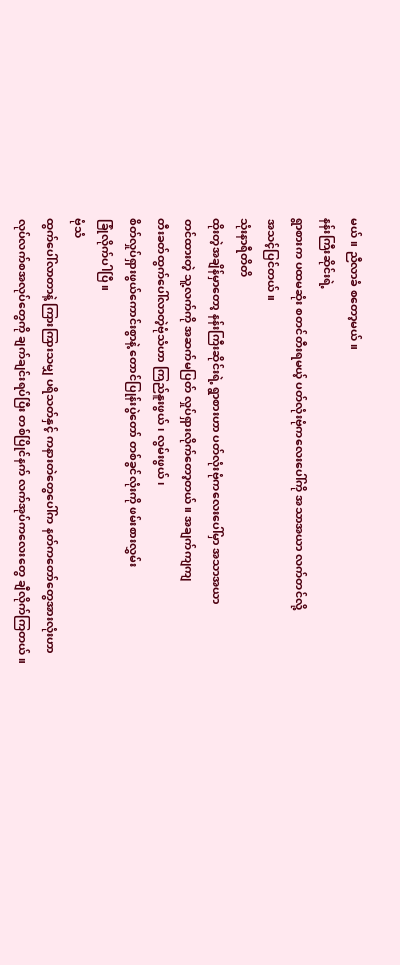မယ်။ ညီလာခံ စတော့မယ်။
နန်းကြီးဆိုင်းရဲ့
ရွာစားက ပထမဆုံး စတင်တီးရမယ့် ပတ်လုံးဗုံကလေးပေါ်ကို အသာအယာ လက်တင်လို့
အသင့်ပြင်တယ်။
သုံးနာရီတိတိ
ထိုးတဲ့အချိန်မှာတော့ နန်းကြီးဆိုင်းရဲ့ ရွာစားဟာ ပတ်လုံးဗုံကလေးပေါ်မှာ အသာအယာ
တင်ထားတဲ့ သူ့လက်ကို အဆက်မပြတ် လှုပ်ရှားလိုက်တော့တယ်။ အချက်ကျကျ
တီးခတ်ထွက်ပေါ်လာတဲ့ဗုံသံဟာ ကြည်နူးဖွယ်၊ လွမ်းဖွယ်၊
စိတ်လှုပ်ရှားဖွယ်ကောင်းစွာနဲ့ တောင်ပြုန်းပွဲတော် တစ်ခွင်လုံးကို ဖမ်းစားလွှမ်း
ခြုံလိုက်ပါပြီ။
ဗုံသံ
ထွက်ပေါ်လာတာနဲ့ ကြားကြားသမျှ ပရိသတ်နှင့် ကနားတဲတွေပေါ်က နတ်ကတော်တွေအားလုံးဟာ
လုပ်လက်စအလုပ်တွေကို ချက်ချင်းရပ်ပြီး တစ်ပြိုင်နက် လက်အုပ်ကလေးတွေ ချီလိုက်ကြတယ်။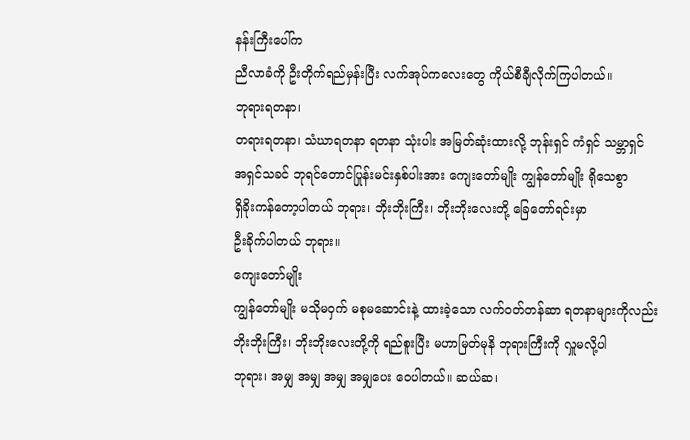နန်းကြီးပေါ်က
ညီလာခံကို ဦးတိုက်ရည်မှန်းပြီး လက်အုပ်ကလေးတွေ ကိုယ်စီချီလိုက်ကြပါတယ်။
ဘုရားရတနာ၊
တရားရတနာ၊ သံဃာရတနာ ရတနာ သုံးပါး အမြတ်ဆုံးထားလို့ ဘုန်းရှင် ကံရှင် သမ္ဘာရှင်
အရှင်သခင် ဘုရင်တောင်ပြုန်းမင်းနှစ်ပါးအား ကျေးတော်မျိုး ကျွန်တော်မျိုး ရိုသေစွာ
ရှိခိုးကန်တော့ပါတယ် ဘုရား၊ ဘိုးဘိုးကြီး၊ ဘိုးဘိုးလေးတို့ ခြေတော်ရင်းမှာ
ဦးခိုက်ပါတယ် ဘုရား။
ကျေးတော်မျိုး
ကျွန်တော်မျိုး မသိုမဝှက် မစုမဆောင်းနဲ့ ထားခဲ့သော လက်ဝတ်တန်ဆာ ရတနာများကိုလည်း
ဘိုးဘိုးကြီး၊ ဘိုးဘိုးလေးတို့ကို ရည်စူးပြီး မဟာမြတ်မုနိ ဘုရားကြီးကို လှူမလို့ပါ
ဘုရား၊ အမျှ အမျှ အမျှ အမျှပေး ဝေပါတယ်။ ဆယ်ဆ၊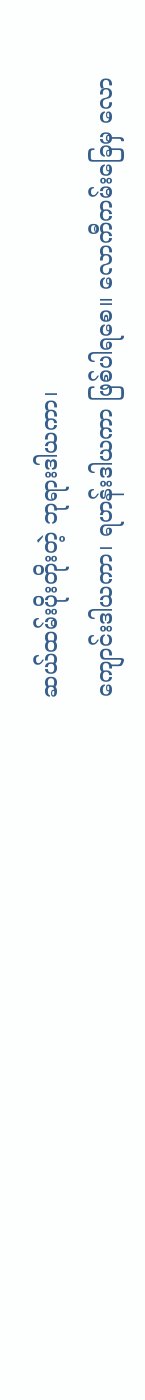ဆယ်ထမ်းပိုးတိုးတဲ့ ဘုရားဒါယကာ၊
ကျောင်းဒါယကာ၊ ရဟန်းဒါယကာ ဖြစ်ပါရစေ။ လောကီကမ်းခြေမှ လော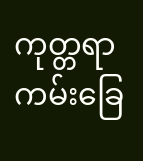ကုတ္တရာကမ်းခြေ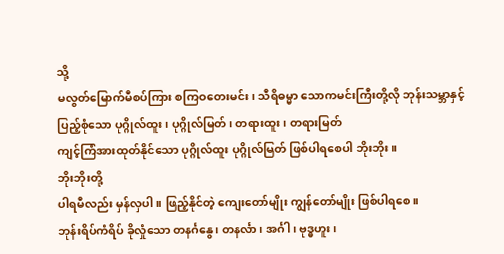သို့
မလွတ်မြောက်မီစပ်ကြား စကြဝတေးမင်း၊ သီရိဓမ္မာ သောကမင်းကြီးတို့လို ဘုန်းသမ္ဘာနှင့်
ပြည့်စုံသော ပုဂ္ဂိုလ်ထူး၊ ပုဂ္ဂိုလ်မြတ်၊ တရားထူး၊ တရားမြတ်
ကျင့်ကြံအားထုတ်နိုင်သော ပုဂ္ဂိုလ်ထူး ပုဂ္ဂိုလ်မြတ် ဖြစ်ပါရစေပါ ဘိုးဘိုး။
ဘိုးဘိုးတို့
ပါရမီလည်း မှန်လှပါ။ ဖြည့်နိုင်တဲ့ ကျေးတော်မျိုး ကျွန်တော်မျိုး ဖြစ်ပါရစေ။
ဘုန်းရိပ်ကံရိပ် ခိုလှုံသော တနင်္ဂနွေ၊ တနင်္လာ၊ အင်္ဂါ၊ ဗုဒ္ဓဟူး၊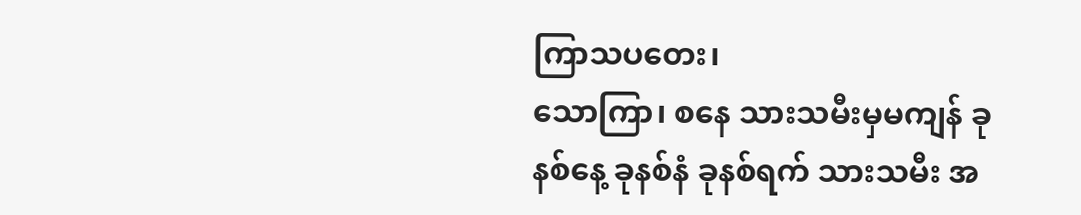ကြာသပတေး၊
သောကြာ၊ စနေ သားသမီးမှမကျန် ခုနစ်နေ့ ခုနစ်နံ ခုနစ်ရက် သားသမီး အ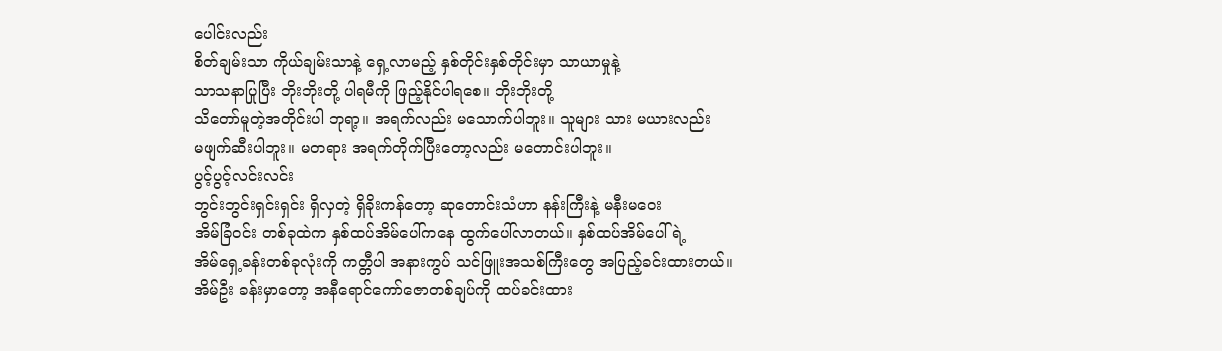ပေါင်းလည်း
စိတ်ချမ်းသာ ကိုယ်ချမ်းသာနဲ့ ရှေ့လာမည့် နှစ်တိုင်းနှစ်တိုင်းမှာ သာယာမှုနဲ့
သာသနာပြုပြီး ဘိုးဘိုးတို့ ပါရမီကို ဖြည့်နိုင်ပါရစေ။ ဘိုးဘိုးတို့
သိတော်မူတဲ့အတိုင်းပါ ဘုရာ့။ အရက်လည်း မသောက်ပါဘူး။ သူများ သား မယားလည်း
မဖျက်ဆီးပါဘူး။ မတရား အရက်တိုက်ပြီးတော့လည်း မတောင်းပါဘူး။
ပွင့်ပွင့်လင်းလင်း
ဘွင်းဘွင်းရှင်းရှင်း ရှိလှတဲ့ ရှိခိုးကန်တော့ ဆုတောင်းသံဟာ နန်းကြီးနဲ့ မနီးမဝေး
အိမ်ခြံဝင်း တစ်ခုထဲက နှစ်ထပ်အိမ်ပေါ်ကနေ ထွက်ပေါ်လာတယ်။ နှစ်ထပ်အိမ်ပေါ်ရဲ့
အိမ်ရှေ့ခန်းတစ်ခုလုံးကို ကတ္တီပါ အနားကွပ် သင်ဖြူးအသစ်ကြီးတွေ အပြည့်ခင်းထားတယ်။
အိမ်ဦး ခန်းမှာတော့ အနီရောင်ကော်ဇောတစ်ချပ်ကို ထပ်ခင်းထား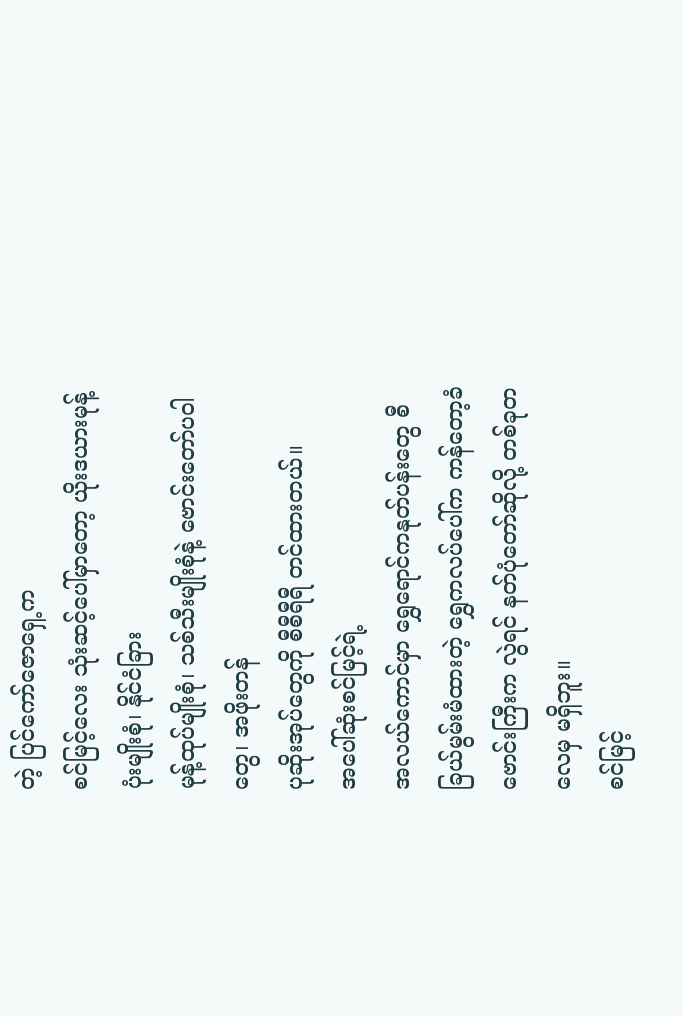တဲ့ ပြင်ကော်ဇောရှေ့က
စင်မြင့်လေး သုံးဆင့်ပေါ်မှာတော့ ယိုးဒယားမုန့်ပုံးမျိုးစုံ၊ နိုင်ငံခြား
မုန့်ထုပ်မျိုးစုံ၊ သစ်သီးမျိုးစုံနဲ့ ဗောင်းတော်ပဝါတွေ၊ အဖိုးတန်
ပုဆိုးအုပ်တွေကို စီစီရီရီ တင်ထားတယ်။
အပေါ်ဆုံးစင်မြင့်ရဲ့
အလယ်ကောင်မှာ ရွှေရောင်ကနုတ်ပန်းတွေ စီခြယ်မွမ်းမံထားတဲ့ ရွှေကလပ်ပေါ်က ကန်တော့ခံ
ဗောင်းကြီးက လွဲရင် နတ်ပုံတော်ဆိုလို့ တစ်ခုတလေမှ မရှိဘူး။
စင်မြင့်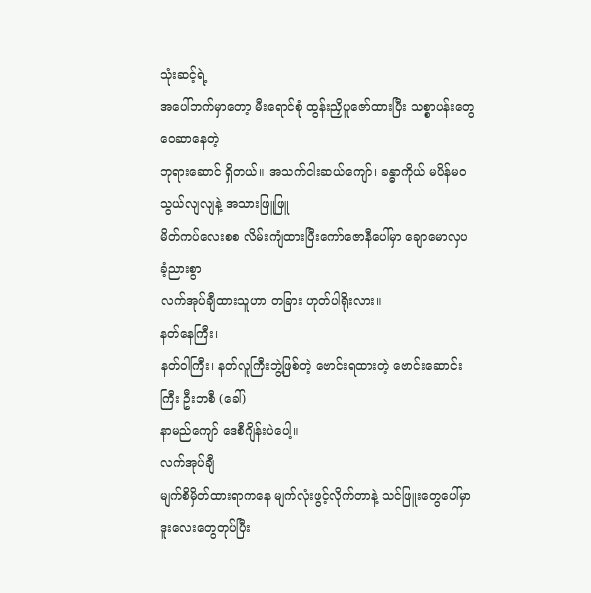သုံးဆင့်ရဲ့
အပေါ်ဘက်မှာတော့ မီးရောင်စုံ ထွန်းညှိပူဇော်ထားပြီး သစ္စာပန်းတွေ ဝေဆာနေတဲ့
ဘုရားဆောင် ရှိတယ်။ အသက်ငါးဆယ်ကျော်၊ ခန္ဓာကိုယ် မပိန်မဝ သွယ်လျလျနဲ့ အသားဖြူဖြူ
မိတ်ကပ်လေးစစ လိမ်းကျံထားပြီးကော်ဇောနီပေါ်မှာ ချောမောလှပခံ့ညားစွာ
လက်အုပ်ချီထားသူဟာ တခြား ဟုတ်ပါရိုးလား။
နတ်နေကြီး၊
နတ်ဝါကြီး၊ နတ်လူကြီးဘွဲ့ဖြစ်တဲ့ ဗောင်းရထားတဲ့ ဗောင်းဆောင်းကြီး ဦးဘစီ (ခေါ်)
နာမည်ကျော် ဒေစီဂျိန်းပဲပေါ့။
လက်အုပ်ချီ
မျက်စိမှိတ်ထားရာကနေ မျက်လုံးဖွင့်လိုက်တာနဲ့ သင်ဖြူးတွေပေါ်မှာ ဒူးလေးတွေတုပ်ပြီး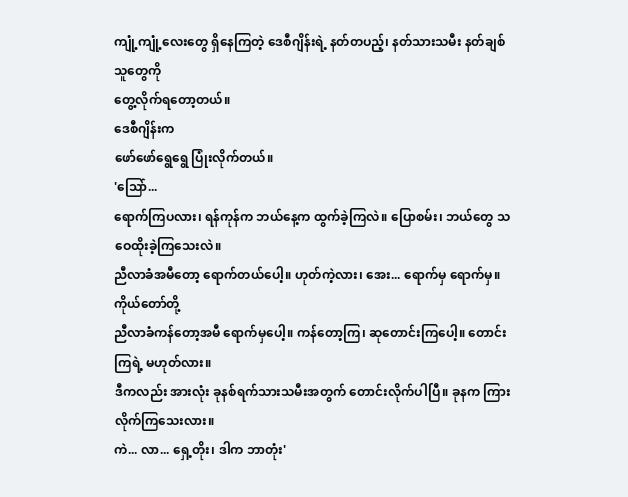ကျုံ့ကျုံ့လေးတွေ ရှိနေကြတဲ့ ဒေစီဂျိန်းရဲ့ နတ်တပည့်၊ နတ်သားသမီး နတ်ချစ်သူတွေကို
တွေ့လိုက်ရတော့တယ်။
ဒေစီဂျိန်းက
ဖော်ဖော်ရွေရွေ ပြုံးလိုက်တယ်။
'သြော်...
ရောက်ကြပလား၊ ရန်ကုန်က ဘယ်နေ့က ထွက်ခဲ့ကြလဲ။ ပြောစမ်း၊ ဘယ်တွေ သဝေထိုးခဲ့ကြသေးလဲ။
ညီလာခံအမီတော့ ရောက်တယ်ပေါ့။ ဟုတ်ကဲ့လား၊ အေး... ရောက်မှ ရောက်မှ။ ကိုယ်တော်တို့
ညီလာခံကန်တော့အမီ ရောက်မှပေါ့။ ကန်တော့ကြ၊ ဆုတောင်းကြပေါ့။ တောင်းကြရဲ့ မဟုတ်လား။
ဒီကလည်း အားလုံး ခုနစ်ရက်သားသမီးအတွက် တောင်းလိုက်ပါပြီ။ ခုနက ကြားလိုက်ကြသေးလား။
ကဲ... လာ... ရှေ့တိုး၊ ဒါက ဘာတုံး'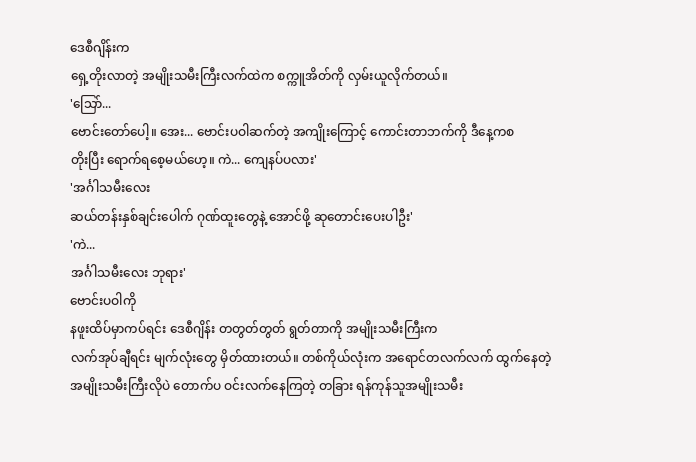ဒေစီဂျိန်းက
ရှေ့တိုးလာတဲ့ အမျိုးသမီးကြီးလက်ထဲက စက္ကူအိတ်ကို လှမ်းယူလိုက်တယ်။
'သြော်...
ဗောင်းတော်ပေါ့။ အေး... ဗောင်းပဝါဆက်တဲ့ အကျိုးကြောင့် ကောင်းတာဘက်ကို ဒီနေ့ကစ
တိုးပြီး ရောက်ရစေ့မယ်ဟေ့။ ကဲ... ကျေနပ်ပလား'
'အင်္ဂါသမီးလေး
ဆယ်တန်းနှစ်ချင်းပေါက် ဂုဏ်ထူးတွေနဲ့ အောင်ဖို့ ဆုတောင်းပေးပါဦး'
'ကဲ...
အင်္ဂါသမီးလေး ဘုရား'
ဗောင်းပဝါကို
နဖူးထိပ်မှာကပ်ရင်း ဒေစီဂျိန်း တတွတ်တွတ် ရွတ်တာကို အမျိုးသမီးကြီးက
လက်အုပ်ချီရင်း မျက်လုံးတွေ မှိတ်ထားတယ်။ တစ်ကိုယ်လုံးက အရောင်တလက်လက် ထွက်နေတဲ့
အမျိုးသမီးကြီးလိုပဲ တောက်ပ ဝင်းလက်နေကြတဲ့ တခြား ရန်ကုန်သူအမျိုးသမီး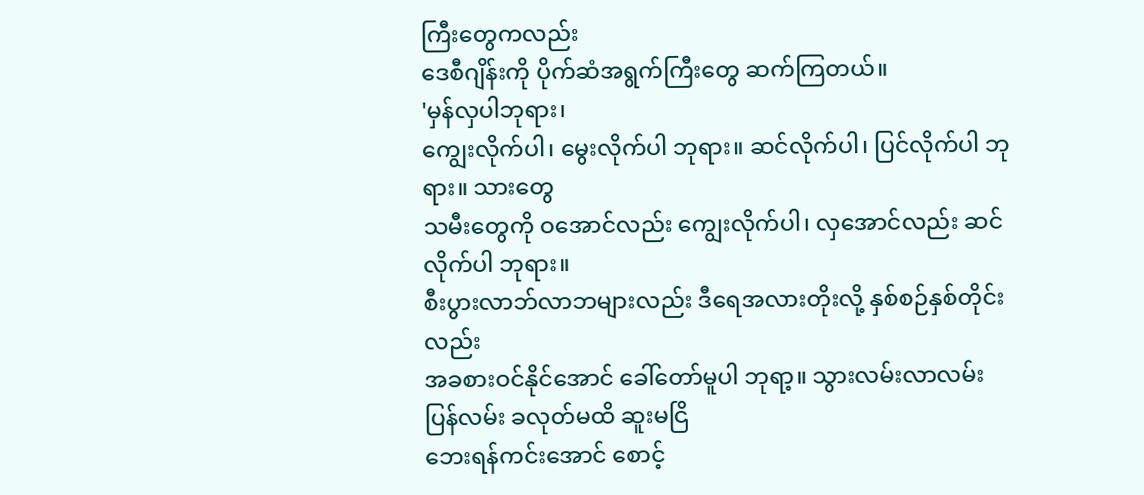ကြီးတွေကလည်း
ဒေစီဂျိန်းကို ပိုက်ဆံအရွက်ကြီးတွေ ဆက်ကြတယ်။
'မှန်လှပါဘုရား၊
ကျွေးလိုက်ပါ၊ မွေးလိုက်ပါ ဘုရား။ ဆင်လိုက်ပါ၊ ပြင်လိုက်ပါ ဘုရား။ သားတွေ
သမီးတွေကို ဝအောင်လည်း ကျွေးလိုက်ပါ၊ လှအောင်လည်း ဆင်လိုက်ပါ ဘုရား။
စီးပွားလာဘ်လာဘများလည်း ဒီရေအလားတိုးလို့ နှစ်စဉ်နှစ်တိုင်းလည်း
အခစားဝင်နိုင်အောင် ခေါ်တော်မူပါ ဘုရာ့။ သွားလမ်းလာလမ်း ပြန်လမ်း ခလုတ်မထိ ဆူးမငြိ
ဘေးရန်ကင်းအောင် စောင့်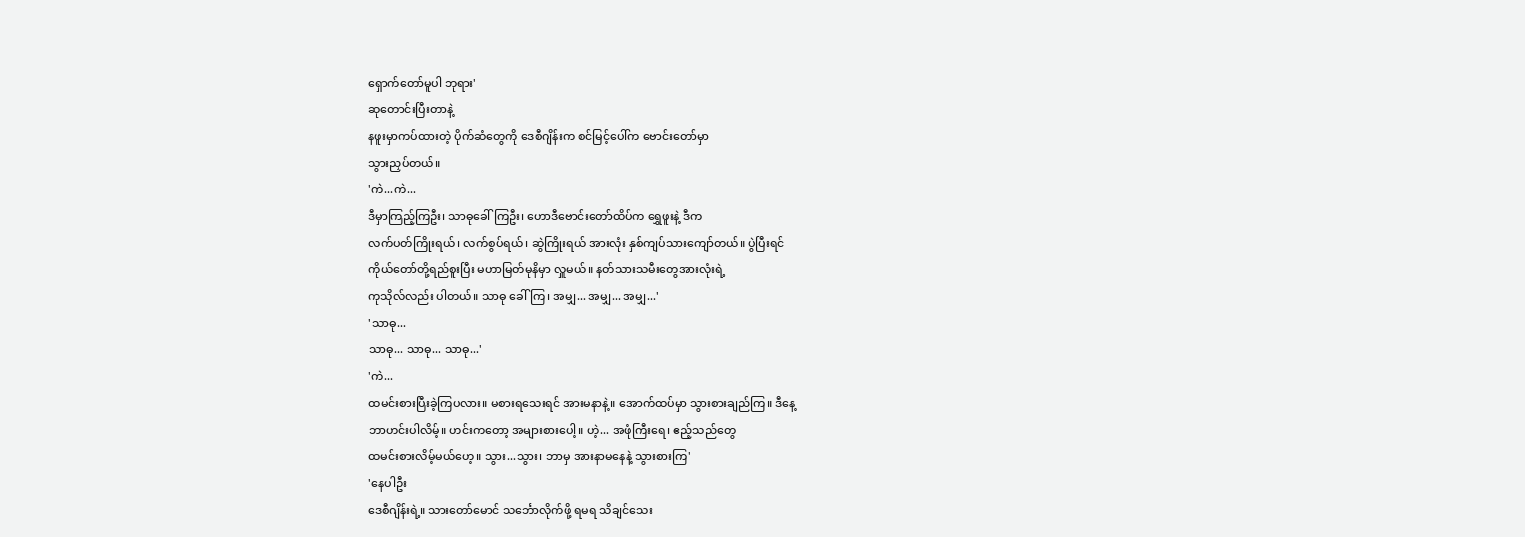ရှောက်တော်မူပါ ဘုရား'
ဆုတောင်းပြီးတာနဲ့
နဖူးမှာကပ်ထားတဲ့ ပိုက်ဆံတွေကို ဒေစီဂျိန်းက စင်မြင့်ပေါ်က ဗောင်းတော်မှာ
သွားညှပ်တယ်။
'ကဲ...ကဲ...
ဒီမှာကြည့်ကြဦး၊ သာဓုခေါ်ကြဦး၊ ဟောဒီဗောင်းတော်ထိပ်က ရွှေဖူးနဲ့ ဒီက
လက်ပတ်ကြိုးရယ်၊ လက်စွပ်ရယ်၊ ဆွဲကြိုးရယ် အားလုံး နှစ်ကျပ်သားကျော်တယ်။ ပွဲပြီးရင်
ကိုယ်တော်တို့ရည်စူးပြီး မဟာမြတ်မုနိမှာ လှူမယ်။ နတ်သားသမီးတွေအားလုံးရဲ့
ကုသိုလ်လည်း ပါတယ်။ သာဓု ခေါ်ကြ၊ အမျှ... အမျှ... အမျှ...'
'သာဓု...
သာဓု... သာဓု... သာဓု...'
'ကဲ...
ထမင်းစားပြီးခဲ့ကြပလား။ မစားရသေးရင် အားမနာနဲ့။ အောက်ထပ်မှာ သွားစားချည်ကြ။ ဒီနေ့
ဘာဟင်းပါလိမ့်။ ဟင်းကတော့ အများစားပေါ့။ ဟဲ့... အဖုံကြီးရေ၊ ဧည့်သည်တွေ
ထမင်းစားလိမ့်မယ်ဟေ့။ သွား...သွား၊ ဘာမှ အားနာမနေနဲ့ သွားစားကြ'
'နေပါဦး
ဒေစီဂျိန်းရဲ့။ သားတော်မောင် သင်္ဘောလိုက်ဖို့ ရမရ သိချင်သေး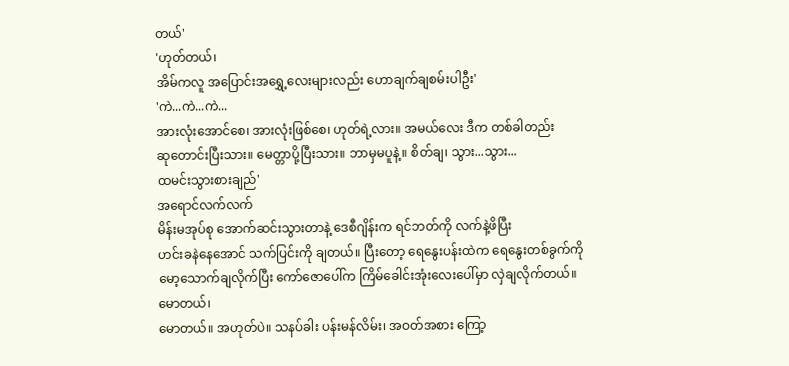တယ်'
'ဟုတ်တယ်၊
အိမ်ကလူ အပြောင်းအရွှေ့လေးများလည်း ဟောချက်ချစမ်းပါဦး'
'ကဲ...ကဲ...ကဲ...
အားလုံးအောင်စေ၊ အားလုံးဖြစ်စေ၊ ဟုတ်ရဲ့လား။ အမယ်လေး ဒီက တစ်ခါတည်း
ဆုတောင်းပြီးသား။ မေတ္တာပို့ပြီးသား။ ဘာမှမပူနဲ့။ စိတ်ချ၊ သွား...သွား...
ထမင်းသွားစားချည်'
အရောင်လက်လက်
မိန်းမအုပ်စု အောက်ဆင်းသွားတာနဲ့ ဒေစီဂျိန်းက ရင်ဘတ်ကို လက်နဲ့ဖိပြီး
ဟင်းခနဲနေအောင် သက်ပြင်းကို ချတယ်။ ပြီးတော့ ရေနွေးပန်းထဲက ရေနွေးတစ်ခွက်ကို
မော့သောက်ချလိုက်ပြီး ကော်ဇောပေါ်က ကြိမ်ခေါင်းအုံးလေးပေါ်မှာ လှဲချလိုက်တယ်။
မောတယ်၊
မောတယ်။ အဟုတ်ပဲ။ သနပ်ခါး ပန်းမန်လိမ်း၊ အဝတ်အစား ကြော့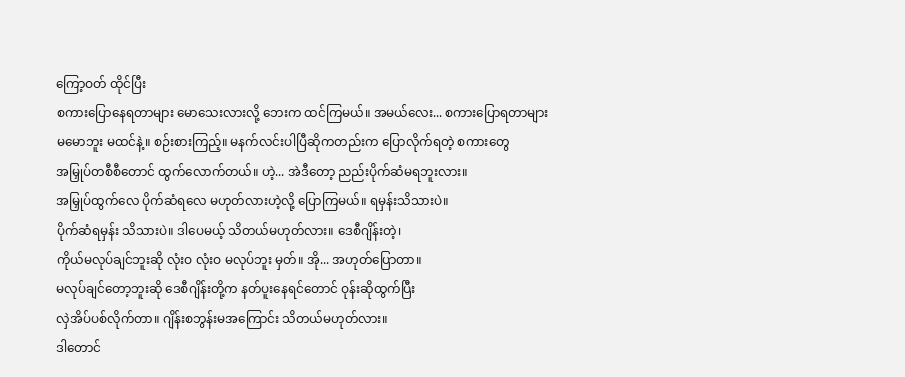ကြော့ဝတ် ထိုင်ပြီး
စကားပြောနေရတာများ မောသေးလားလို့ ဘေးက ထင်ကြမယ်။ အမယ်လေး... စကားပြောရတာများ
မမောဘူး မထင်နဲ့။ စဉ်းစားကြည့်။ မနက်လင်းပါပြီဆိုကတည်းက ပြောလိုက်ရတဲ့ စကားတွေ
အမြှုပ်တစီစီတောင် ထွက်လောက်တယ်။ ဟဲ့... အဲဒီတော့ ညည်းပိုက်ဆံမရဘူးလား။
အမြှုပ်ထွက်လေ ပိုက်ဆံရလေ မဟုတ်လားဟဲ့လို့ ပြောကြမယ်။ ရမှန်းသိသားပဲ။
ပိုက်ဆံရမှန်း သိသားပဲ။ ဒါပေမယ့် သိတယ်မဟုတ်လား။ ဒေစီဂျိန်းတဲ့၊
ကိုယ်မလုပ်ချင်ဘူးဆို လုံးဝ လုံးဝ မလုပ်ဘူး မှတ်။ အို... အဟုတ်ပြောတာ။
မလုပ်ချင်တော့ဘူးဆို ဒေစီဂျိန်းတို့က နတ်ပူးနေရင်တောင် ဝုန်းဆိုထွက်ပြီး
လှဲအိပ်ပစ်လိုက်တာ။ ဂျိန်းစဘွန်းမအကြောင်း သိတယ်မဟုတ်လား။
ဒါတောင်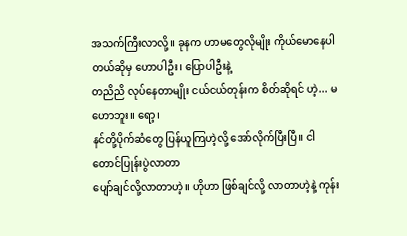အသက်ကြီးလာလို့။ ခုနက ဟာမတွေလိုမျိုး ကိုယ်မောနေပါတယ်ဆိုမှ ဟောပါဦး၊ ပြောပါဦးနဲ့
တညိညိ လုပ်နေတာမျိုး ငယ်ငယ်တုန်းက စိတ်ဆိုရင် ဟဲ့... မဟောဘူး။ ရော့၊
နင်တို့ပိုက်ဆံတွေ ပြန်ယူကြဟဲ့လို့ အော်လိုက်ပြီးပြီ။ ငါ တောင်ပြုန်းပွဲလာတာ
ပျော်ချင်လို့လာတာဟဲ့။ ဟိုဟာ ဖြစ်ချင်လို့ လာတာဟဲ့နဲ့ ကုန်း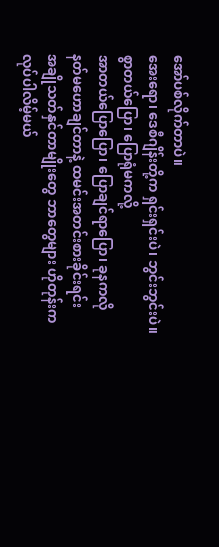အော်ပစ်လိုက်တာပဲ။
အေးရော၊ ဒေစီဂျိန်းတို့က ရှင်းရှင်းပဲ၊ ဘွင်းဘွင်းပဲ။ စွာတယ်ပြော၊ ပြောရုံမကလို့
အာတယ်ပြောပြော၊ ပြောချင်ရာပြော၊ ခုနကလို နတ်မဟောချင်တာနဲ့ ထမင်းအတင်းစားခိုင်းရင်း
အချိုသတ်နှင်တာမျိုးတွေ ဘာတွေများ ဟိုတုန်းက လုပ်ပါလိမ့်မယ်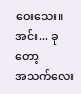ဝေးသေး။ အင်း... ခုတော့
အသက်လေး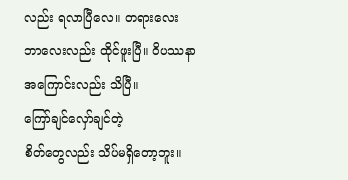လည်း ရလာပြီလေ။ တရားလေး ဘာလေးလည်း ထိုင်ဖူးပြီ။ ဝိပဿနာအကြောင်းလည်း သိပြီ။
ကြော်ချင်လှော်ချင်တဲ့
စိတ်တွေလည်း သိပ်မရှိတော့ဘူး။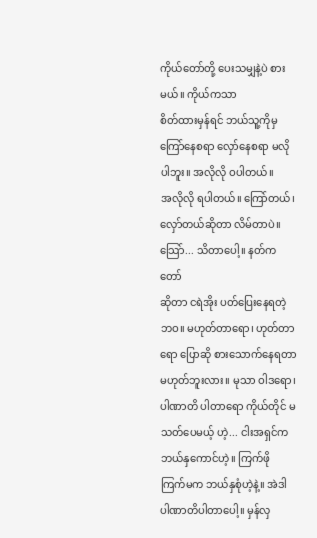ကိုယ်တော်တို့ ပေးသမျှနဲ့ပဲ စားမယ်။ ကိုယ်ကသာ
စိတ်ထားမှန်ရင် ဘယ်သူ့ကိုမှ ကြော်နေစရာ လှော်နေစရာ မလိုပါဘူး။ အလိုလို ဝပါတယ်။
အလိုလို ရပါတယ်။ ကြော်တယ်၊ လှော်တယ်ဆိုတာ လိမ်တာပဲ။ သြော်... သိတာပေါ့။ နတ်ကတော်
ဆိုတာ ငရဲအိုး ပတ်ပြေးနေရတဲ့ဘဝ။ မဟုတ်တာရော၊ ဟုတ်တာရော ပြောဆို စားသောက်နေရတာ
မဟုတ်ဘူးလား။ မုသာ ဝါဒရော၊ ပါဏာတိ ပါတာရော ကိုယ်တိုင် မသတ်ပေမယ့် ဟဲ့... ငါးအရှင်က
ဘယ်နှကောင်ဟဲ့။ ကြက်ဖို ကြက်မက ဘယ်နှစုံဟဲ့နဲ့။ အဲဒါ ပါဏာတိပါတာပေါ့။ မှန်လှ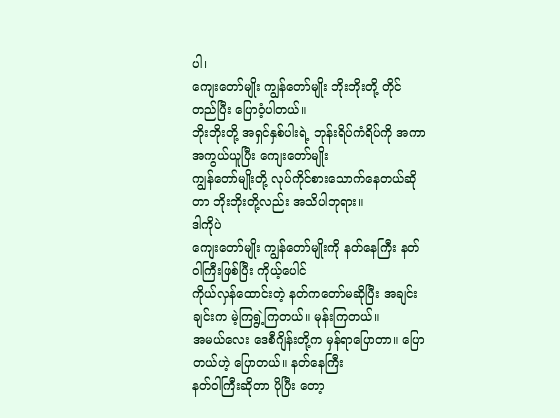ပါ၊
ကျေးတော်မျိုး ကျွန်တော်မျိုး ဘိုးဘိုးတို့ တိုင်တည်ပြီး ပြောဝံ့ပါတယ်။
ဘိုးဘိုးတို့ အရှင်နှစ်ပါးရဲ့ ဘုန်းရိပ်ကံရိပ်ကို အကာအကွယ်ယူပြီး ကျေးတော်မျိုး
ကျွန်တော်မျိုးတို့ လုပ်ကိုင်စားသောက်နေတယ်ဆိုတာ ဘိုးဘိုးတို့လည်း အသိပါဘုရား။
ဒါကိုပဲ
ကျေးတော်မျိုး ကျွန်တော်မျိုးကို နတ်နေကြီး နတ်ဝါကြီးဖြစ်ပြီး ကိုယ့်ပေါင်
ကိုယ်လှန်ထောင်းတဲ့ နတ်ကတော်မဆိုပြီး အချင်းချင်းက မဲ့ကြရွဲ့ကြတယ်။ မုန်းကြတယ်။
အမယ်လေး ဒေစီဂျိန်းတို့က မှန်ရာပြောတာ။ ပြောတယ်ဟဲ့ ပြောတယ်။ နတ်နေကြီး
နတ်ဝါကြီးဆိုတာ ပိုပြီး တော့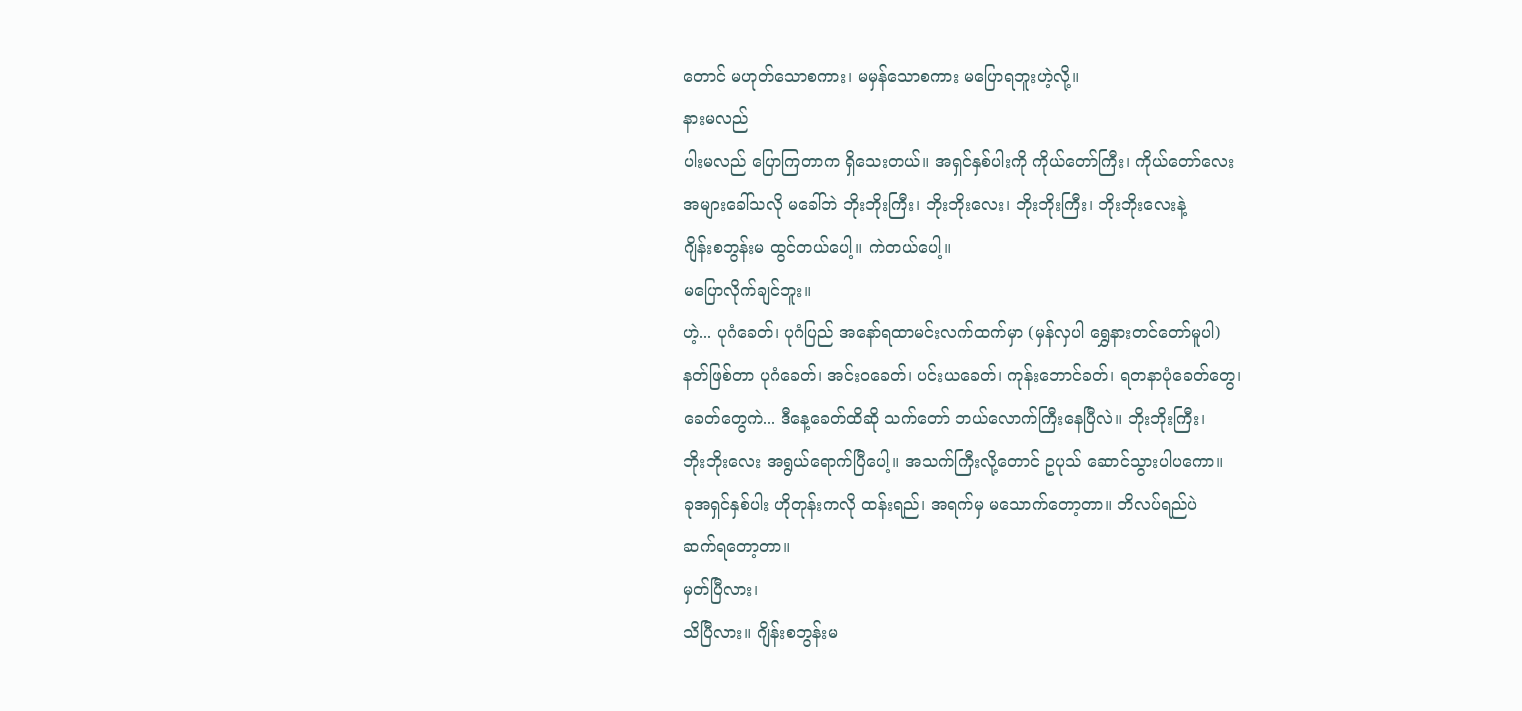တောင် မဟုတ်သောစကား၊ မမှန်သောစကား မပြောရဘူးဟဲ့လို့။
နားမလည်
ပါးမလည် ပြောကြတာက ရှိသေးတယ်။ အရှင်နှစ်ပါးကို ကိုယ်တော်ကြီး၊ ကိုယ်တော်လေး
အများခေါ်သလို မခေါ်ဘဲ ဘိုးဘိုးကြီး၊ ဘိုးဘိုးလေး၊ ဘိုးဘိုးကြီး၊ ဘိုးဘိုးလေးနဲ့
ဂျိန်းစဘွန်းမ ထွင်တယ်ပေါ့။ ကဲတယ်ပေါ့။
မပြောလိုက်ချင်ဘူး။
ဟဲ့... ပုဂံခေတ်၊ ပုဂံပြည် အနော်ရထာမင်းလက်ထက်မှာ (မှန်လှပါ ရွှေနားတင်တော်မူပါ)
နတ်ဖြစ်တာ ပုဂံခေတ်၊ အင်းဝခေတ်၊ ပင်းယခေတ်၊ ကုန်းဘောင်ခတ်၊ ရတနာပုံခေတ်တွေ၊
ခေတ်တွေကဲ... ဒီနေ့ခေတ်ထိဆို သက်တော် ဘယ်လောက်ကြီးနေပြီလဲ။ ဘိုးဘိုးကြီး၊
ဘိုးဘိုးလေး အရွယ်ရောက်ပြီပေါ့။ အသက်ကြီးလို့တောင် ဥပုသ် ဆောင်သွားပါပကော။
ခုအရှင်နှစ်ပါး ဟိုတုန်းကလို ထန်းရည်၊ အရက်မှ မသောက်တော့တာ။ ဘိလပ်ရည်ပဲ
ဆက်ရတော့တာ။
မှတ်ပြီလား၊
သိပြီလား။ ဂျိန်းစဘွန်းမ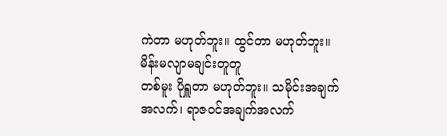ကဲတာ မဟုတ်ဘူး။ ထွင်တာ မဟုတ်ဘူး။ မိန်းမလျာမချင်းတူတူ
တစ်မူး ပိုရှူတာ မဟုတ်ဘူး။ သမိုင်းအချက်အလက်၊ ရာဇဝင်အချက်အလက်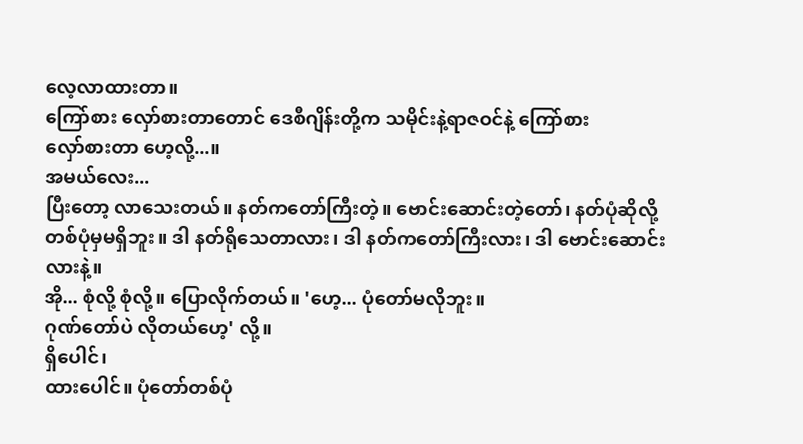လေ့လာထားတာ။
ကြော်စား လှော်စားတာတောင် ဒေစီဂျိန်းတို့က သမိုင်းနဲ့ရာဇဝင်နဲ့ ကြော်စား
လှော်စားတာ ဟေ့လို့...။
အမယ်လေး...
ပြီးတော့ လာသေးတယ်။ နတ်ကတော်ကြီးတဲ့။ ဗောင်းဆောင်းတဲ့တော်၊ နတ်ပုံဆိုလို့
တစ်ပုံမှမရှိဘူး။ ဒါ နတ်ရိုသေတာလား၊ ဒါ နတ်ကတော်ကြီးလား၊ ဒါ ဗောင်းဆောင်းလားနဲ့။
အို... စုံလို့ စုံလို့။ ပြောလိုက်တယ်။ 'ဟေ့... ပုံတော်မလိုဘူး။
ဂုဏ်တော်ပဲ လိုတယ်ဟေ့' လို့။
ရှိပေါင်၊
ထားပေါင်။ ပုံတော်တစ်ပုံ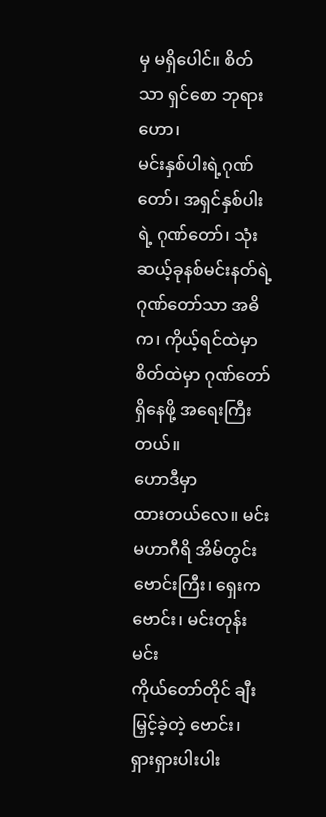မှ မရှိပေါင်။ စိတ်သာ ရှင်စော ဘုရားဟော၊
မင်းနှစ်ပါးရဲ့ဂုဏ်တော်၊ အရှင်နှစ်ပါးရဲ့ ဂုဏ်တော်၊ သုံးဆယ့်ခုနစ်မင်းနတ်ရဲ့
ဂုဏ်တော်သာ အဓိက၊ ကိုယ့်ရင်ထဲမှာ စိတ်ထဲမှာ ဂုဏ်တော်ရှိနေဖို့ အရေးကြီးတယ်။
ဟောဒီမှာ
ထားတယ်လေ။ မင်းမဟာဂီရိ အိမ်တွင်း ဗောင်းကြီး၊ ရှေးက ဗောင်း၊ မင်းတုန်းမင်း
ကိုယ်တော်တိုင် ချီးမြှင့်ခဲ့တဲ့ ဗောင်း၊ ရှားရှားပါးပါး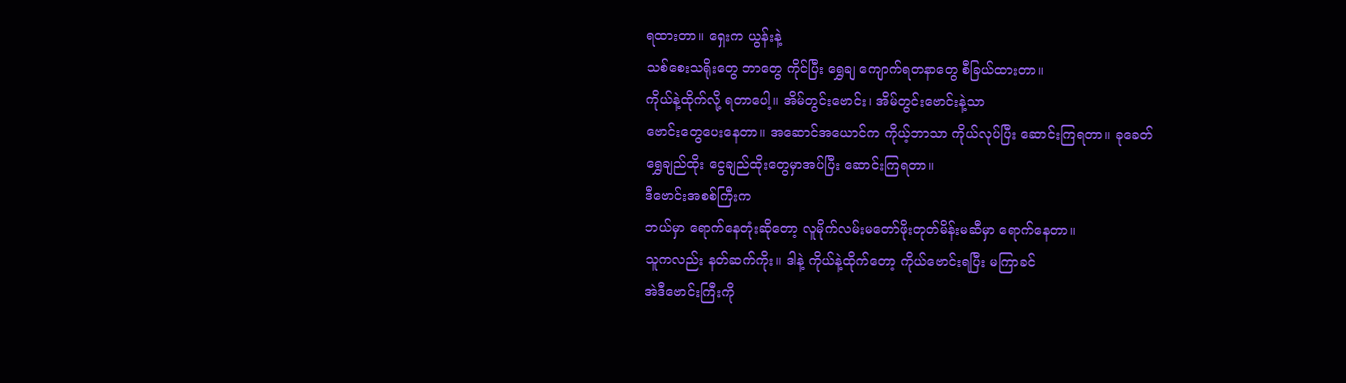ရထားတာ။ ရှေးက ယွန်းနဲ့
သစ်စေးသရိုးတွေ ဘာတွေ ကိုင်ပြီး ရွှေချ ကျောက်ရတနာတွေ စီခြယ်ထားတာ။
ကိုယ်နဲ့ထိုက်လို့ ရတာပေါ့။ အိမ်တွင်းဗောင်း၊ အိမ်တွင်းဗောင်းနဲ့သာ
ဗောင်းတွေပေးနေတာ။ အဆောင်အယောင်က ကိုယ့်ဘာသာ ကိုယ်လုပ်ပြီး ဆောင်းကြရတာ။ ခုခေတ်
ရွှေချည်ထိုး ငွေချည်ထိုးတွေမှာအပ်ပြီး ဆောင်းကြရတာ။
ဒီဗောင်းအစစ်ကြီးက
ဘယ်မှာ ရောက်နေတုံးဆိုတော့ လူမိုက်လမ်းမတော်ဖိုးတုတ်မိန်းမဆီမှာ ရောက်နေတာ။
သူကလည်း နတ်ဆက်ကိုး။ ဒါနဲ့ ကိုယ်နဲ့ထိုက်တော့ ကိုယ်ဗောင်းရပြီး မကြာခင်
အဲဒီဗောင်းကြီးကို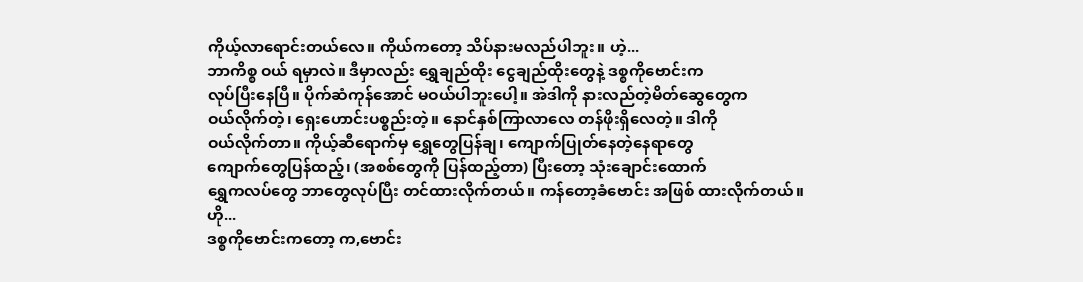ကိုယ့်လာရောင်းတယ်လေ။ ကိုယ်ကတော့ သိပ်နားမလည်ပါဘူး။ ဟဲ့...
ဘာကိစ္စ ဝယ် ရမှာလဲ။ ဒီမှာလည်း ရွှေချည်ထိုး ငွေချည်ထိုးတွေနဲ့ ဒစ္စကိုဗောင်းက
လုပ်ပြီးနေပြီ။ ပိုက်ဆံကုန်အောင် မဝယ်ပါဘူးပေါ့။ အဲဒါကို နားလည်တဲ့မိတ်ဆွေတွေက
ဝယ်လိုက်တဲ့၊ ရှေးဟောင်းပစ္စည်းတဲ့။ နောင်နှစ်ကြာလာလေ တန်ဖိုးရှိလေတဲ့။ ဒါကို
ဝယ်လိုက်တာ။ ကိုယ့်ဆီရောက်မှ ရွှေတွေပြန်ချ၊ ကျောက်ပြုတ်နေတဲ့နေရာတွေ
ကျောက်တွေပြန်ထည့်၊ (အစစ်တွေကို ပြန်ထည့်တာ) ပြီးတော့ သုံးချောင်းထောက်
ရွှေကလပ်တွေ ဘာတွေလုပ်ပြီး တင်ထားလိုက်တယ်။ ကန်တော့ခံဗောင်း အဖြစ် ထားလိုက်တယ်။
ဟို...
ဒစ္စကိုဗောင်းကတော့ က,ဗောင်း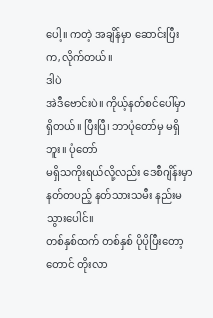ပေါ့။ ကတဲ့ အချိန်မှာ ဆောင်းပြီး က,လိုက်တယ်။
ဒါပဲ
အဲဒီဗောင်းပဲ။ ကိုယ့်နတ်စင်ပေါ်မှာ ရှိတယ်။ ပြီးပြီ၊ ဘာပုံတော်မှ မရှိဘူး။ ပုံတော်
မရှိသကိုးရယ်လို့လည်း ဒေစီဂျိန်းမှာ နတ်တပည့် နတ်သားသမီး နည်းမသွားပေါင်။
တစ်နှစ်ထက် တစ်နှစ် ပိုပိုပြီးတော့တောင် တိုးလာ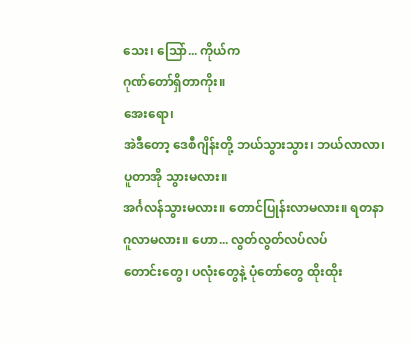သေး၊ သြော်... ကိုယ်က
ဂုဏ်တော်ရှိတာကိုး။
အေးရော၊
အဲဒီတော့ ဒေစီဂျိန်းတို့ ဘယ်သွားသွား၊ ဘယ်လာလာ၊ ပူတာအို သွားမလား။
အင်္ဂလန်သွားမလား။ တောင်ပြုန်းလာမလား။ ရတနာဂူလာမလား။ ဟော... လွတ်လွတ်လပ်လပ်
တောင်းတွေ၊ ပလုံးတွေနဲ့ ပုံတော်တွေ ထိုးထိုး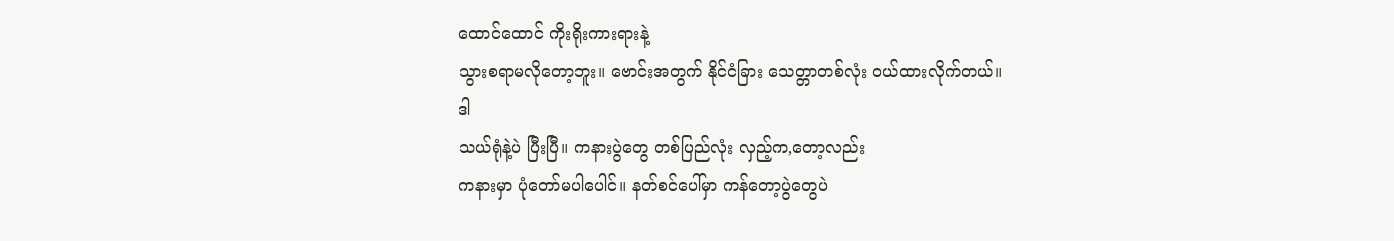ထောင်ထောင် ကိုးရိုးကားရားနဲ့
သွားစရာမလိုတော့ဘူး။ ဗောင်းအတွက် နိုင်ငံခြား သေတ္တာတစ်လုံး ဝယ်ထားလိုက်တယ်။
ဒါ
သယ်ရုံနဲ့ပဲ ပြီးပြီ။ ကနားပွဲတွေ တစ်ပြည်လုံး လှည့်က,တော့လည်း
ကနားမှာ ပုံတော်မပါပေါင်။ နတ်စင်ပေါ်မှာ ကန်တော့ပွဲတွေပဲ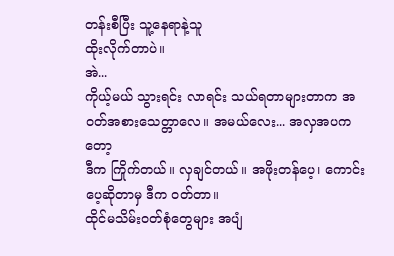တန်းစီပြီး သူ့နေရာနဲ့သူ
ထိုးလိုက်တာပဲ။
အဲ...
ကိုယ့်မယ် သွားရင်း လာရင်း သယ်ရတာများတာက အဝတ်အစားသေတ္တာလေ။ အမယ်လေး... အလှအပကတော့
ဒီက ကြိုက်တယ်။ လှချင်တယ်။ အဖိုးတန်ပေ့၊ ကောင်းပေ့ဆိုတာမှ ဒီက ဝတ်တာ။
ထိုင်မသိမ်းဝတ်စုံတွေများ အပျံ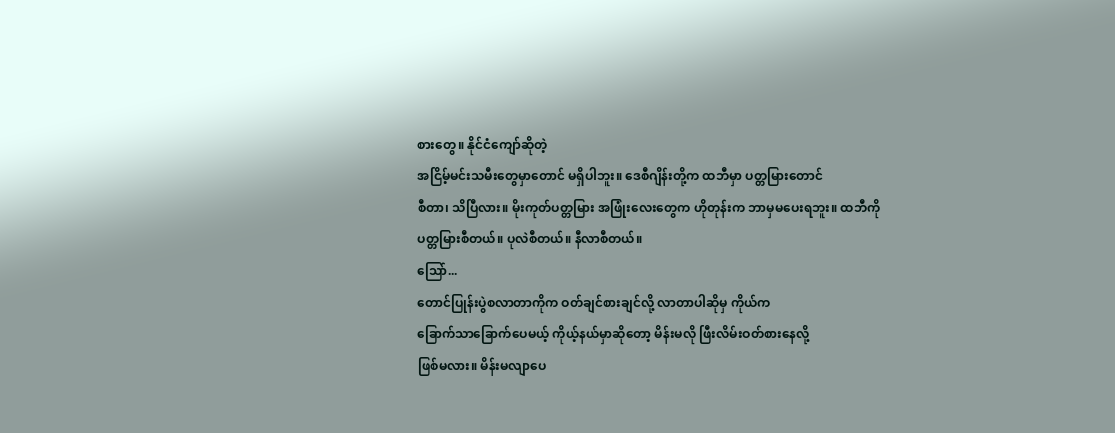စားတွေ။ နိုင်ငံကျော်ဆိုတဲ့
အငြိမ့်မင်းသမီးတွေမှာတောင် မရှိပါဘူး။ ဒေစီဂျိန်းတို့က ထဘီမှာ ပတ္တမြားတောင်
စီတာ၊ သိပြီလား။ မိုးကုတ်ပတ္တမြား အဖြုံးလေးတွေက ဟိုတုန်းက ဘာမှမပေးရဘူး။ ထဘီကို
ပတ္တမြားစီတယ်။ ပုလဲစီတယ်။ နီလာစီတယ်။
သြော်...
တောင်ပြုန်းပွဲစလာတာကိုက ဝတ်ချင်စားချင်လို့ လာတာပါဆိုမှ ကိုယ်က
ခြောက်သာခြောက်ပေမယ့် ကိုယ့်နယ်မှာဆိုတော့ မိန်းမလို ဖြီးလိမ်းဝတ်စားနေလို့
ဖြစ်မလား။ မိန်းမလျာပေ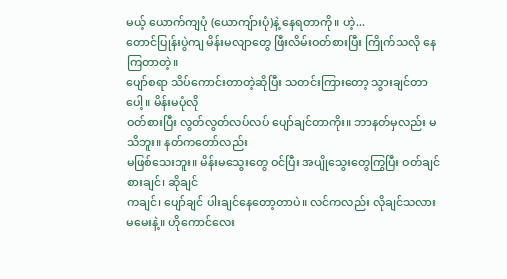မယ့် ယောက်ကျပုံ (ယောကျ်ားပုံ)နဲ့ နေရတာကို။ ဟဲ့...
တောင်ပြုန်းပွဲကျ မိန်းမလျာတွေ ဖြီးလိမ်းဝတ်စားပြီး ကြိုက်သလို နေကြတာတဲ့။
ပျော်စရာ သိပ်ကောင်းတာတဲ့ဆိုပြီး သတင်းကြားတော့ သွားချင်တာပေါ့။ မိန်းမပုံလို
ဝတ်စားပြီး လွတ်လွတ်လပ်လပ် ပျော်ချင်တာကိုး။ ဘာနတ်မှလည်း မသိဘူး။ နတ်ကတော်လည်း
မဖြစ်သေးဘူး။ မိန်းမသွေးတွေ ဝင်ပြီး အပျိုသွေးတွေကြွပြီး ဝတ်ချင် စားချင်၊ ဆိုချင်
ကချင်၊ ပျော်ချင် ပါးချင်နေတော့တာပဲ။ လင်ကလည်း လိုချင်သလား မမေးနဲ့။ ဟိုကောင်လေး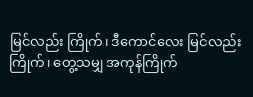မြင်လည်း ကြိုက်၊ ဒီကောင်လေး မြင်လည်း ကြိုက်၊ တွေ့သမျှ အကုန်ကြိုက်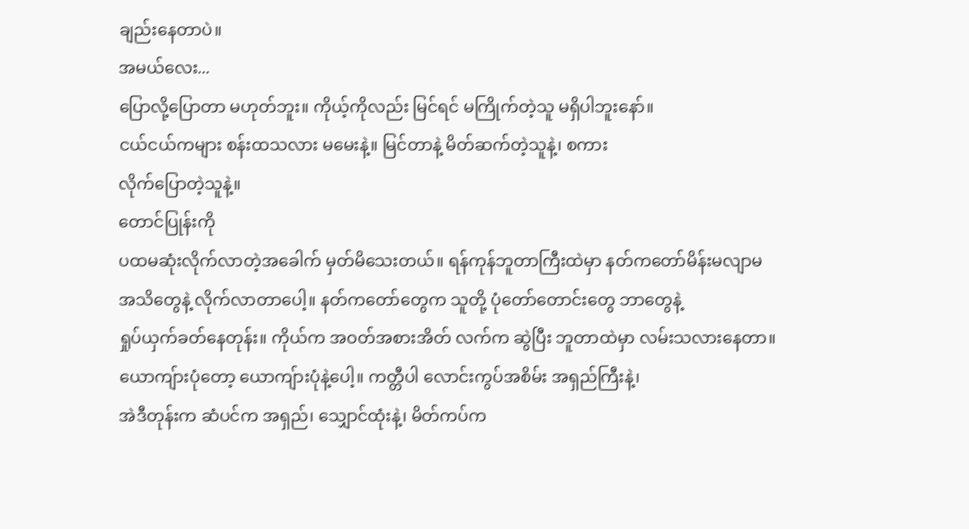ချည်းနေတာပဲ။
အမယ်လေး...
ပြောလို့ပြောတာ မဟုတ်ဘူး။ ကိုယ့်ကိုလည်း မြင်ရင် မကြိုက်တဲ့သူ မရှိပါဘူးနော်။
ငယ်ငယ်ကများ စန်းထသလား မမေးနဲ့။ မြင်တာနဲ့ မိတ်ဆက်တဲ့သူနဲ့၊ စကား
လိုက်ပြောတဲ့သူနဲ့။
တောင်ပြုန်းကို
ပထမဆုံးလိုက်လာတဲ့အခေါက် မှတ်မိသေးတယ်။ ရန်ကုန်ဘူတာကြီးထဲမှာ နတ်ကတော်မိန်းမလျာမ
အသိတွေနဲ့ လိုက်လာတာပေါ့။ နတ်ကတော်တွေက သူတို့ ပုံတော်တောင်းတွေ ဘာတွေနဲ့
ရှုပ်ယှက်ခတ်နေတုန်း။ ကိုယ်က အဝတ်အစားအိတ် လက်က ဆွဲပြီး ဘူတာထဲမှာ လမ်းသလားနေတာ။
ယောကျ်ားပုံတော့ ယောကျ်ားပုံနဲ့ပေါ့။ ကတ္တီပါ လောင်းကွပ်အစိမ်း အရှည်ကြီးနဲ့၊
အဲဒီတုန်းက ဆံပင်က အရှည်၊ သျှောင်ထုံးနဲ့၊ မိတ်ကပ်က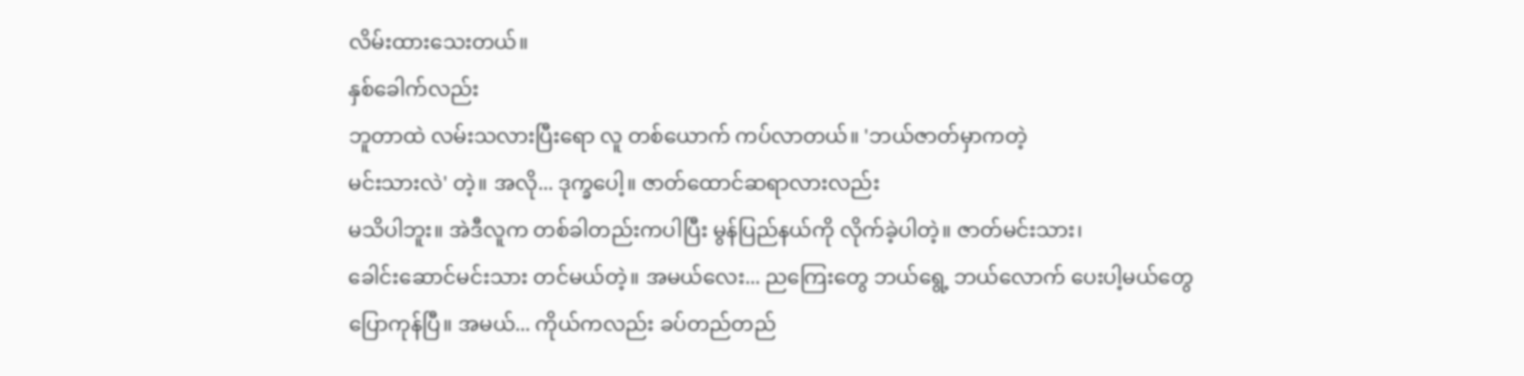လိမ်းထားသေးတယ်။
နှစ်ခေါက်လည်း
ဘူတာထဲ လမ်းသလားပြီးရော လူ တစ်ယောက် ကပ်လာတယ်။ 'ဘယ်ဇာတ်မှာကတဲ့
မင်းသားလဲ' တဲ့။ အလို... ဒုက္ခပေါ့။ ဇာတ်ထောင်ဆရာလားလည်း
မသိပါဘူး။ အဲဒီလူက တစ်ခါတည်းကပါပြီး မွန်ပြည်နယ်ကို လိုက်ခဲ့ပါတဲ့။ ဇာတ်မင်းသား၊
ခေါင်းဆောင်မင်းသား တင်မယ်တဲ့။ အမယ်လေး... ညကြေးတွေ ဘယ်ရွေ့ ဘယ်လောက် ပေးပါ့မယ်တွေ
ပြောကုန်ပြီ။ အမယ်... ကိုယ်ကလည်း ခပ်တည်တည်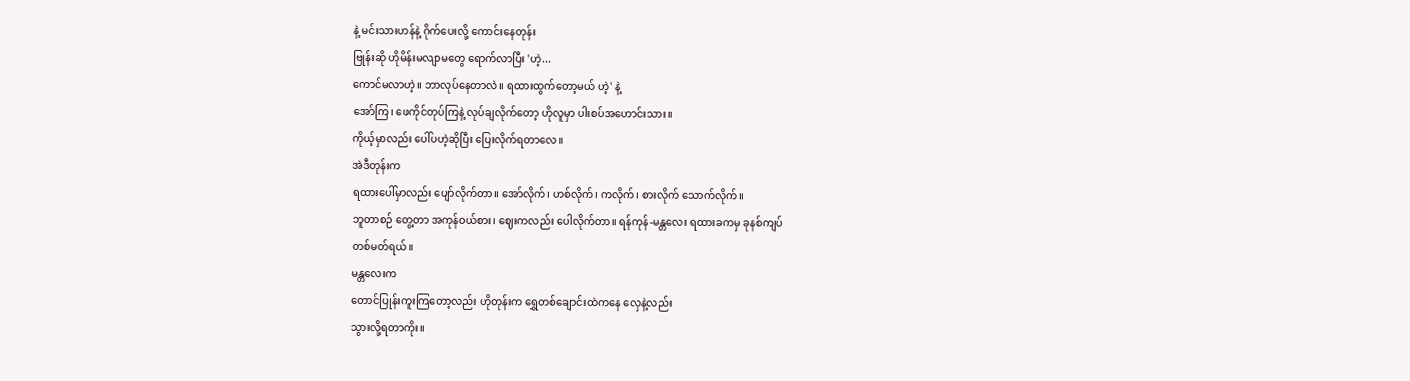နဲ့ မင်းသားဟန်နဲ့ ဂိုက်ပေးလို့ ကောင်းနေတုန်း
ဗြုန်းဆို ဟိုမိန်းမလျာမတွေ ရောက်လာပြီး 'ဟဲ့...
ကောင်မလာဟဲ့။ ဘာလုပ်နေတာလဲ။ ရထားထွက်တော့မယ် ဟဲ့' နဲ့
အော်ကြ၊ ဖေကိုင်တုပ်ကြနဲ့ လုပ်ချလိုက်တော့ ဟိုလူမှာ ပါးစပ်အဟောင်းသား။
ကိုယ့်မှာလည်း ပေါ်ပဟဲ့ဆိုပြီး ပြေးလိုက်ရတာလေ။
အဲဒီတုန်းက
ရထားပေါ်မှာလည်း ပျော်လိုက်တာ။ အော်လိုက်၊ ဟစ်လိုက်၊ ကလိုက်၊ စားလိုက် သောက်လိုက်။
ဘူတာစဉ် တွေ့တာ အကုန်ဝယ်စား၊ ဈေးကလည်း ပေါလိုက်တာ။ ရန်ကုန်-မန္တလေး ရထားခကမှ ခုနစ်ကျပ်
တစ်မတ်ရယ်။
မန္တလေးက
တောင်ပြုန်းကူးကြတော့လည်း ဟိုတုန်းက ရွှေတစ်ချောင်းထဲကနေ လှေနဲ့လည်း
သွားလို့ရတာကိုး။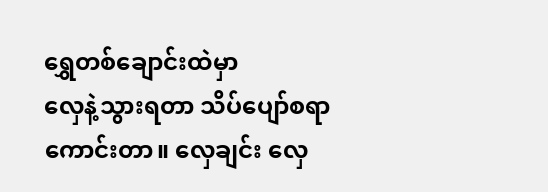ရွှေတစ်ချောင်းထဲမှာ
လှေနဲ့သွားရတာ သိပ်ပျော်စရာကောင်းတာ။ လှေချင်း လှေ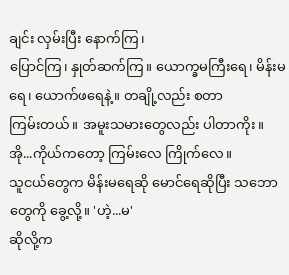ချင်း လှမ်းပြီး နောက်ကြ၊
ပြောင်ကြ၊ နှုတ်ဆက်ကြ။ ယောက္ခမကြီးရေ၊ မိန်းမရေ၊ ယောက်ဖရေနဲ့။ တချို့လည်း စတာ
ကြမ်းတယ်။ အမူးသမားတွေလည်း ပါတာကိုး။ အို...ကိုယ်ကတော့ ကြမ်းလေ ကြိုက်လေ။
သူငယ်တွေက မိန်းမရေဆို မောင်ရေဆိုပြီး သဘောတွေကို ခွေ့လို့။ 'ဟဲ့...မ'
ဆိုလို့က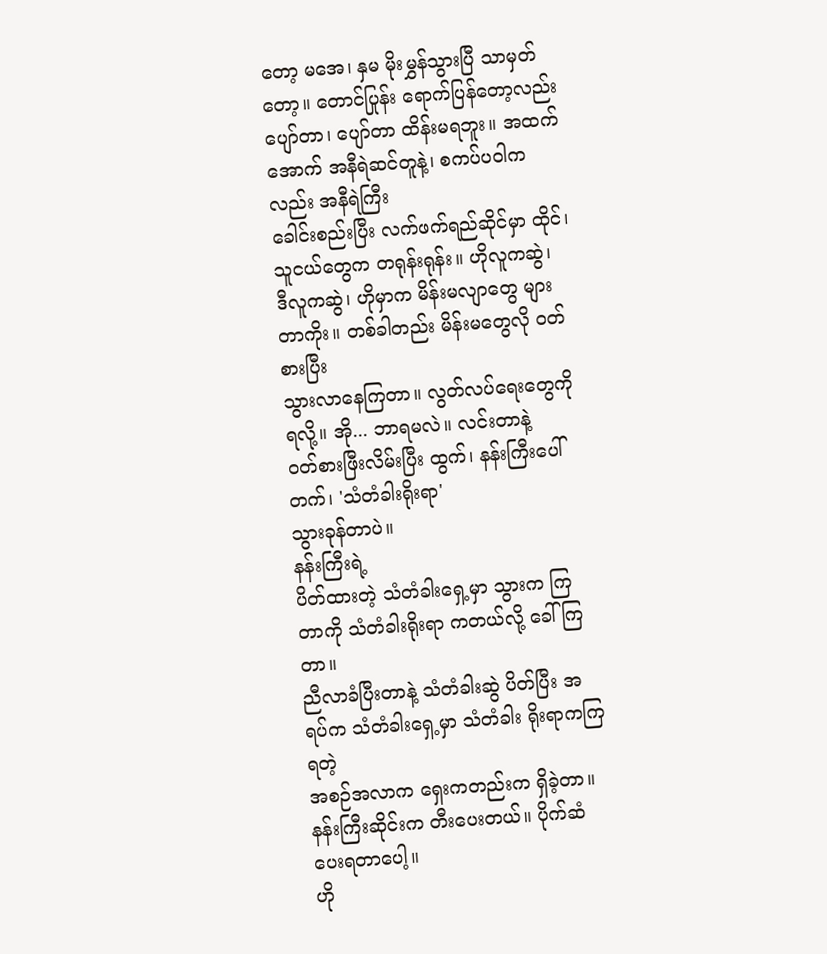တော့ မအေ၊ နှမ မိုးမွှန်သွားပြီ သာမှတ်တော့။ တောင်ပြုန်း ရောက်ပြန်တော့လည်း
ပျော်တာ၊ ပျော်တာ ထိန်းမရဘူး။ အထက်အောက် အနီရဲဆင်တူနဲ့၊ စကပ်ပဝါကလည်း အနီရဲကြီး
ခေါင်းစည်းပြီး လက်ဖက်ရည်ဆိုင်မှာ ထိုင်၊ သူငယ်တွေက တရုန်းရုန်း။ ဟိုလူကဆွဲ၊
ဒီလူကဆွဲ၊ ဟိုမှာက မိန်းမလျာတွေ များတာကိုး။ တစ်ခါတည်း မိန်းမတွေလို ဝတ်စားပြီး
သွားလာနေကြတာ။ လွတ်လပ်ရေးတွေကို ရလို့။ အို... ဘာရမလဲ။ လင်းတာနဲ့
ဝတ်စားဖြီးလိမ်းပြီး ထွက်၊ နန်းကြီးပေါ်တက်၊ 'သံတံခါးရိုးရာ'
သွားခုန်တာပဲ။
နန်းကြီးရဲ့
ပိတ်ထားတဲ့ သံတံခါးရှေ့မှာ သွားက ကြတာကို သံတံခါးရိုးရာ ကတယ်လို့ ခေါ်ကြတာ။
ညီလာခံပြီးတာနဲ့ သံတံခါးဆွဲ ပိတ်ပြီး အရပ်က သံတံခါးရှေ့မှာ သံတံခါး ရိုးရာကကြရတဲ့
အစဉ်အလာက ရှေးကတည်းက ရှိခဲ့တာ။ နန်းကြီးဆိုင်းက တီးပေးတယ်။ ပိုက်ဆံပေးရတာပေါ့။
ဟို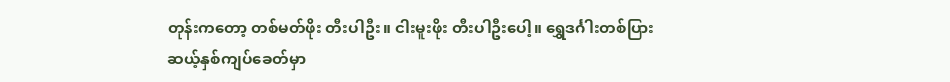တုန်းကတော့ တစ်မတ်ဖိုး တီးပါဦး။ ငါးမူးဖိုး တီးပါဦးပေါ့။ ရွှေဒင်္ဂါးတစ်ပြား
ဆယ့်နှစ်ကျပ်ခေတ်မှာ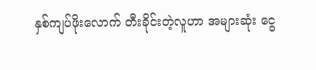နှစ်ကျပ်ဖိုးလောက် တီးခိုင်းတဲ့လူဟာ အများဆုံး ငွေ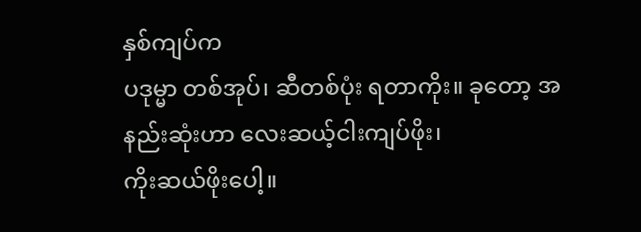နှစ်ကျပ်က
ပဒုမ္မာ တစ်အုပ်၊ ဆီတစ်ပုံး ရတာကိုး။ ခုတော့ အနည်းဆုံးဟာ လေးဆယ့်ငါးကျပ်ဖိုး၊
ကိုးဆယ်ဖိုးပေါ့။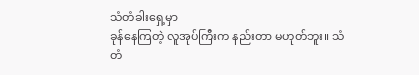သံတံခါးရှေ့မှာ
ခုန်နေကြတဲ့ လူအုပ်ကြီးက နည်းတာ မဟုတ်ဘူး။ သံတံ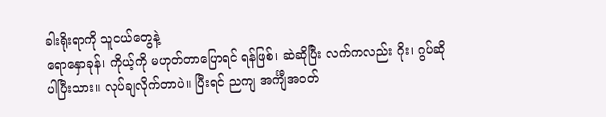ခါးရိုးရာကို သူငယ်တွေနဲ့
ရောနှောခုန်၊ ကိုယ့်ကို မဟုတ်တာပြောရင် ရန်ဖြစ်၊ ဆဲဆိုပြီး လက်ကလည်း ဂိုး၊ ဂွပ်ဆို
ပါပြီးသား။ လုပ်ချလိုက်တာပဲ။ ပြီးရင် ညကျ အင်္ကျီအဝတ်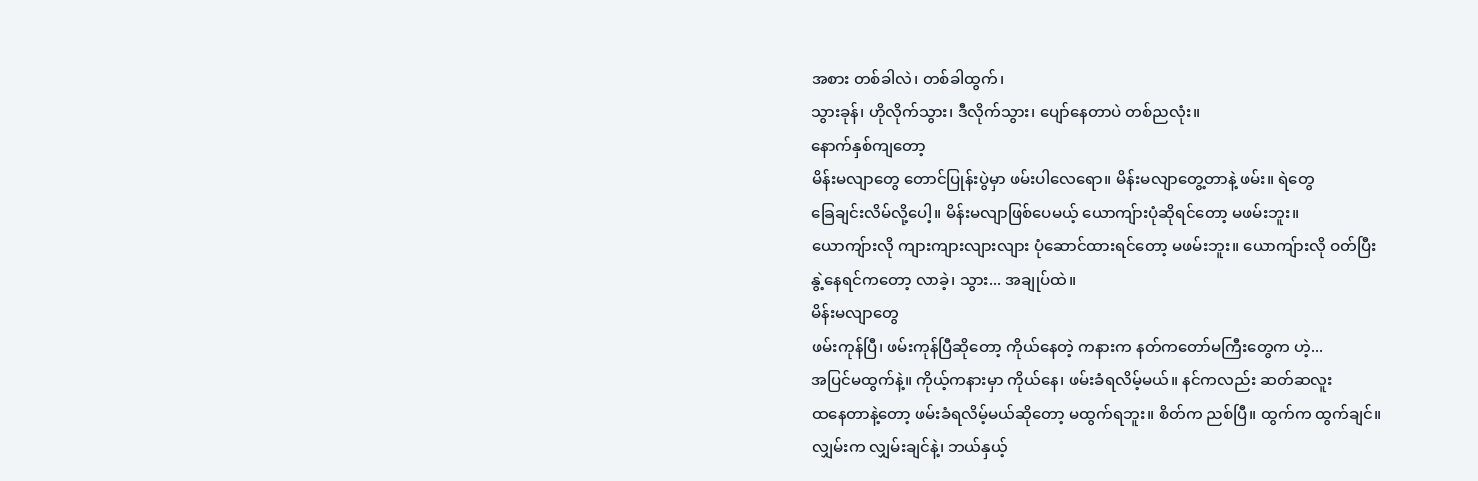အစား တစ်ခါလဲ၊ တစ်ခါထွက်၊
သွားခုန်၊ ဟိုလိုက်သွား၊ ဒီလိုက်သွား၊ ပျော်နေတာပဲ တစ်ညလုံး။
နောက်နှစ်ကျတော့
မိန်းမလျာတွေ တောင်ပြုန်းပွဲမှာ ဖမ်းပါလေရော။ မိန်းမလျာတွေ့တာနဲ့ ဖမ်း။ ရဲတွေ
ခြေချင်းလိမ်လို့ပေါ့။ မိန်းမလျာဖြစ်ပေမယ့် ယောကျ်ားပုံဆိုရင်တော့ မဖမ်းဘူး။
ယောကျ်ားလို ကျားကျားလျားလျား ပုံဆောင်ထားရင်တော့ မဖမ်းဘူး။ ယောကျ်ားလို ဝတ်ပြီး
နွဲ့နေရင်ကတော့ လာခဲ့၊ သွား... အချုပ်ထဲ။
မိန်းမလျာတွေ
ဖမ်းကုန်ပြီ၊ ဖမ်းကုန်ပြီဆိုတော့ ကိုယ်နေတဲ့ ကနားက နတ်ကတော်မကြီးတွေက ဟဲ့...
အပြင်မထွက်နဲ့။ ကိုယ့်ကနားမှာ ကိုယ်နေ၊ ဖမ်းခံရလိမ့်မယ်။ နင်ကလည်း ဆတ်ဆလူး
ထနေတာနဲ့တော့ ဖမ်းခံရလိမ့်မယ်ဆိုတော့ မထွက်ရဘူး။ စိတ်က ညစ်ပြီ။ ထွက်က ထွက်ချင်။
လျှမ်းက လျှမ်းချင်နဲ့၊ ဘယ်နှယ့်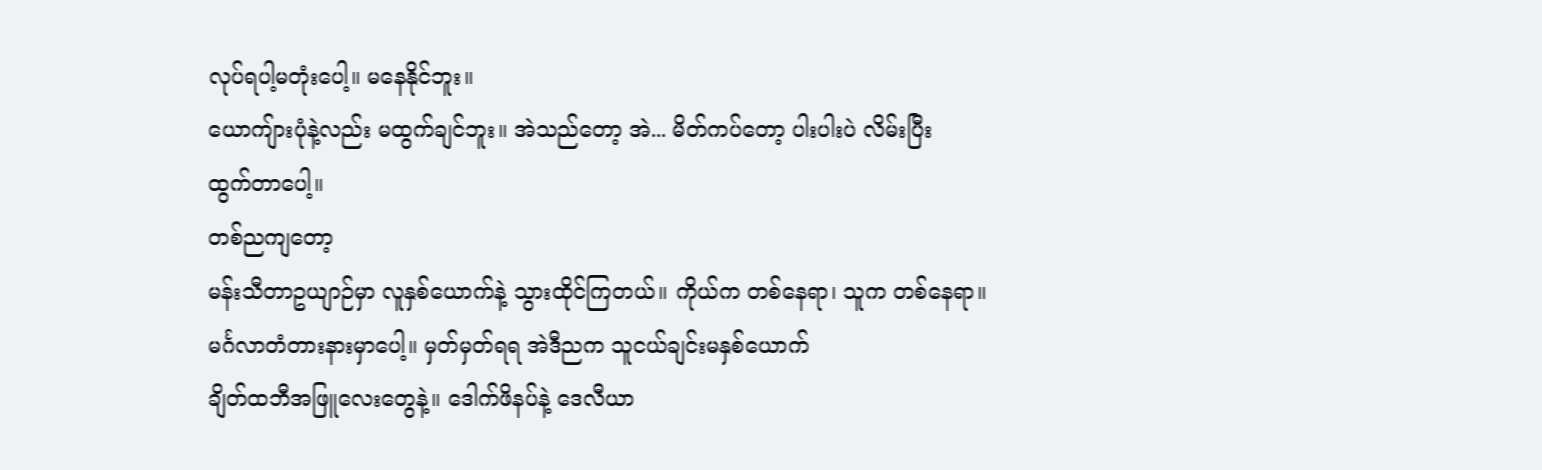လုပ်ရပါ့မတုံးပေါ့။ မနေနိုင်ဘူး။
ယောကျ်ားပုံနဲ့လည်း မထွက်ချင်ဘူး။ အဲသည်တော့ အဲ... မိတ်ကပ်တော့ ပါးပါးပဲ လိမ်းပြီး
ထွက်တာပေါ့။
တစ်ညကျတော့
မန်းသီတာဥယျာဉ်မှာ လူနှစ်ယောက်နဲ့ သွားထိုင်ကြတယ်။ ကိုယ်က တစ်နေရာ၊ သူက တစ်နေရာ။
မင်္ဂလာတံတားနားမှာပေါ့။ မှတ်မှတ်ရရ အဲဒီညက သူငယ်ချင်းမနှစ်ယောက်
ချိတ်ထဘီအဖြူလေးတွေနဲ့။ ဒေါက်ဖိနပ်နဲ့ ဒေလီယာ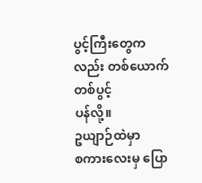ပွင့်ကြီးတွေကလည်း တစ်ယောက်တစ်ပွင့်
ပန်လို့။
ဥယျာဉ်ထဲမှာ
စကားလေးမှ ပြော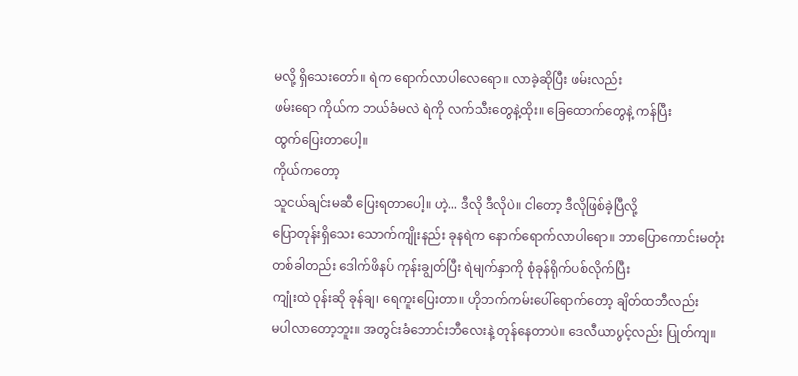မလို့ ရှိသေးတော်။ ရဲက ရောက်လာပါလေရော။ လာခဲ့ဆိုပြီး ဖမ်းလည်း
ဖမ်းရော ကိုယ်က ဘယ်ခံမလဲ ရဲကို လက်သီးတွေနဲ့ထိုး။ ခြေထောက်တွေနဲ့ ကန်ပြီး
ထွက်ပြေးတာပေါ့။
ကိုယ်ကတော့
သူငယ်ချင်းမဆီ ပြေးရတာပေါ့။ ဟဲ့... ဒီလို ဒီလိုပဲ။ ငါတော့ ဒီလိုဖြစ်ခဲ့ပြီလို့
ပြောတုန်းရှိသေး သောက်ကျိုးနည်း ခုနရဲက နောက်ရောက်လာပါရော။ ဘာပြောကောင်းမတုံး
တစ်ခါတည်း ဒေါက်ဖိနပ် ကုန်းချွတ်ပြီး ရဲမျက်နှာကို စုံခုန်ရိုက်ပစ်လိုက်ပြီး
ကျုံးထဲ ဝုန်းဆို ခုန်ချ၊ ရေကူးပြေးတာ။ ဟိုဘက်ကမ်းပေါ်ရောက်တော့ ချိတ်ထဘီလည်း
မပါလာတော့ဘူး။ အတွင်းခံဘောင်းဘီလေးနဲ့ တုန်နေတာပဲ။ ဒေလီယာပွင့်လည်း ပြုတ်ကျ။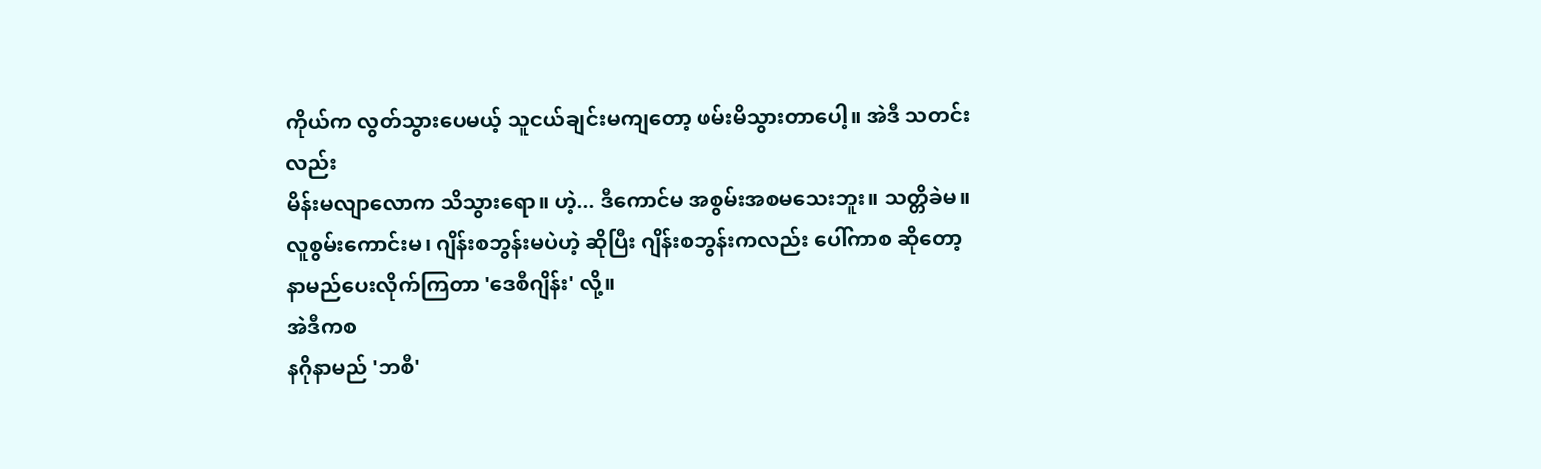ကိုယ်က လွတ်သွားပေမယ့် သူငယ်ချင်းမကျတော့ ဖမ်းမိသွားတာပေါ့။ အဲဒီ သတင်းလည်း
မိန်းမလျာလောက သိသွားရော။ ဟဲ့... ဒီကောင်မ အစွမ်းအစမသေးဘူး။ သတ္တိခဲမ။
လူစွမ်းကောင်းမ၊ ဂျိန်းစဘွန်းမပဲဟဲ့ ဆိုပြီး ဂျိန်းစဘွန်းကလည်း ပေါ်ကာစ ဆိုတော့
နာမည်ပေးလိုက်ကြတာ 'ဒေစီဂျိန်း' လို့။
အဲဒီကစ
နဂိုနာမည် 'ဘစီ'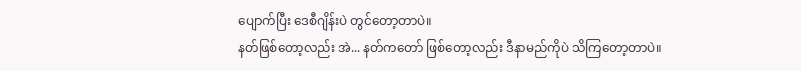ပျောက်ပြီး ဒေစီဂျိန်းပဲ တွင်တော့တာပဲ။
နတ်ဖြစ်တော့လည်း အဲ... နတ်ကတော် ဖြစ်တော့လည်း ဒီနာမည်ကိုပဲ သိကြတော့တာပဲ။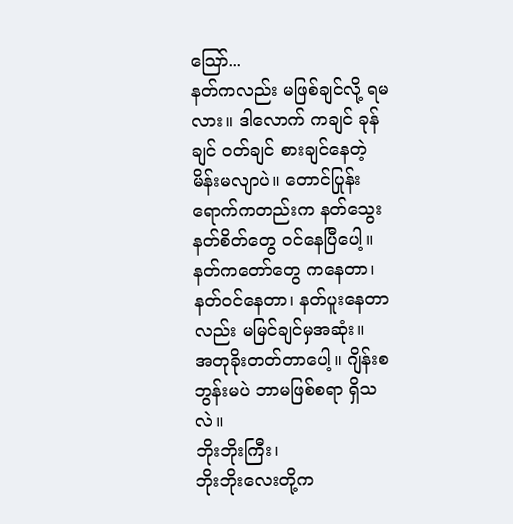သြော်...
နတ်ကလည်း မဖြစ်ချင်လို့ ရမလား။ ဒါလောက် ကချင် ခုန်ချင် ဝတ်ချင် စားချင်နေတဲ့
မိန်းမလျာပဲ။ တောင်ပြုန်း ရောက်ကတည်းက နတ်သွေးနတ်စိတ်တွေ ဝင်နေပြီပေါ့။
နတ်ကတော်တွေ ကနေတာ၊ နတ်ဝင်နေတာ၊ နတ်ပူးနေတာလည်း မမြင်ချင်မှအဆုံး။
အတုခိုးတတ်တာပေါ့။ ဂျိန်းစဘွန်းမပဲ ဘာမဖြစ်စရာ ရှိသလဲ။
ဘိုးဘိုးကြီး၊
ဘိုးဘိုးလေးတို့က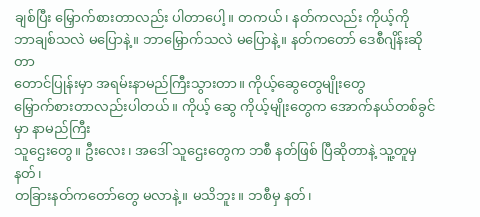ချစ်ပြီး မြှောက်စားတာလည်း ပါတာပေါ့။ တကယ်၊ နတ်ကလည်း ကိုယ့်ကို
ဘာချစ်သလဲ မပြောနဲ့။ ဘာမြှောက်သလဲ မပြောနဲ့။ နတ်ကတော် ဒေစီဂျိန်းဆိုတာ
တောင်ပြုန်းမှာ အရမ်းနာမည်ကြီးသွားတာ။ ကိုယ့်ဆွေတွေမျိုးတွေ
မြှောက်စားတာလည်းပါတယ်။ ကိုယ့် ဆွေ ကိုယ့်မျိုးတွေက အောက်နယ်တစ်ခွင်မှာ နာမည်ကြီး
သူဌေးတွေ။ ဦးလေး၊ အဒေါ် သူဌေးတွေက ဘစီ နတ်ဖြစ် ပြီဆိုတာနဲ့ သူ့တူမှ နတ်၊
တခြားနတ်ကတော်တွေ မလာနဲ့။ မသိဘူး။ ဘစီမှ နတ်၊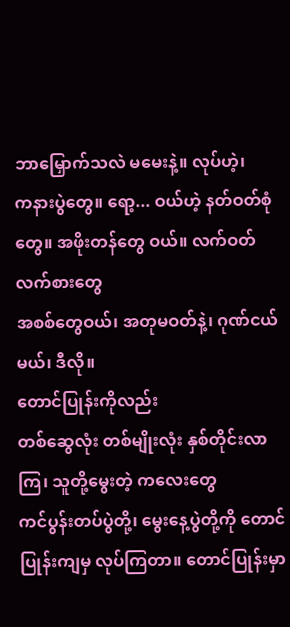ဘာမြှောက်သလဲ မမေးနဲ့။ လုပ်ဟဲ့၊
ကနားပွဲတွေ။ ရော့... ဝယ်ဟဲ့ နတ်ဝတ်စုံတွေ။ အဖိုးတန်တွေ ဝယ်။ လက်ဝတ်လက်စားတွေ
အစစ်တွေဝယ်၊ အတုမဝတ်နဲ့၊ ဂုဏ်ငယ်မယ်၊ ဒီလို။
တောင်ပြုန်းကိုလည်း
တစ်ဆွေလုံး တစ်မျိုးလုံး နှစ်တိုင်းလာကြ၊ သူတို့မွေးတဲ့ ကလေးတွေ
ကင်ပွန်းတပ်ပွဲတို့၊ မွေးနေ့ပွဲတို့ကို တောင်ပြုန်းကျမှ လုပ်ကြတာ။ တောင်ပြုန်းမှာ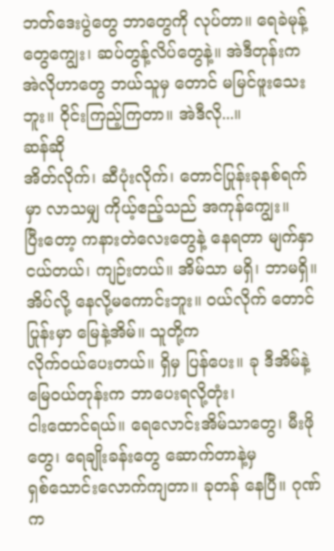ဘတ်ဒေးပွဲတွေ ဘာတွေကို လုပ်တာ။ ရေခဲမုန့်တွေကျွေး၊ ဆပ်တွန့်လိပ်တွေနဲ့။ အဲဒီတုန်းက
အဲလိုဟာတွေ ဘယ်သူမှ တောင် မမြင်ဖူးသေးဘူး။ ဝိုင်းကြည့်ကြတာ။ အဲဒီလို...။
ဆန်ဆို
အိတ်လိုက်၊ ဆီပုံးလိုက်၊ တောင်ပြုန်းခုနစ်ရက်မှာ လာသမျှ ကိုယ့်ဧည့်သည် အကုန်ကျွေး။
ပြီးတော့ ကနားတဲလေးတွေနဲ့ နေရတာ မျက်နှာငယ်တယ်၊ ကျဉ်းတယ်။ အိမ်သာ မရှိ၊ ဘာမရှိ။
အိပ်လို့ နေလို့မကောင်းဘူး။ ဝယ်လိုက် တောင်ပြုန်းမှာ မြေနဲ့အိမ်။ သူတို့က
လိုက်ဝယ်ပေးတယ်။ ရှိမှ ပြန်ပေး။ ခု ဒီအိမ်နဲ့မြေဝယ်တုန်းက ဘာပေးရလို့တုံး၊
ငါးထောင်ရယ်။ ရေလောင်းအိမ်သာတွေ၊ မီးဖိုတွေ၊ ရေချိုးခန်းတွေ ဆောက်တာနဲ့မှ
ရှစ်သောင်းလောက်ကျတာ။ ခုတန် နေပြီ။ ဂုဏ်က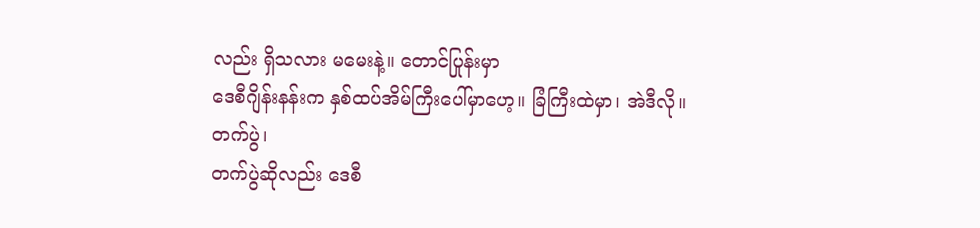လည်း ရှိသလား မမေးနဲ့။ တောင်ပြုန်းမှာ
ဒေစီဂျိန်းနန်းက နှစ်ထပ်အိမ်ကြီးပေါ်မှာဟေ့။ ခြံကြီးထဲမှာ၊ အဲဒီလို။
တက်ပွဲ၊
တက်ပွဲဆိုလည်း ဒေစီ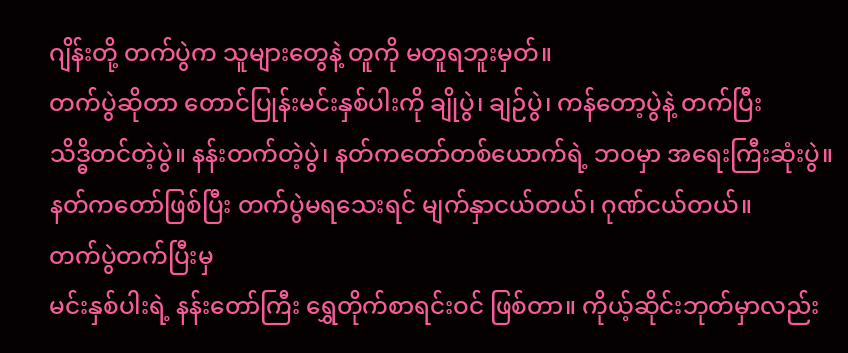ဂျိန်းတို့ တက်ပွဲက သူများတွေနဲ့ တူကို မတူရဘူးမှတ်။
တက်ပွဲဆိုတာ တောင်ပြုန်းမင်းနှစ်ပါးကို ချိုပွဲ၊ ချဉ်ပွဲ၊ ကန်တော့ပွဲနဲ့ တက်ပြီး
သိဒ္ဓိတင်တဲ့ပွဲ။ နန်းတက်တဲ့ပွဲ၊ နတ်ကတော်တစ်ယောက်ရဲ့ ဘဝမှာ အရေးကြီးဆုံးပွဲ။
နတ်ကတော်ဖြစ်ပြီး တက်ပွဲမရသေးရင် မျက်နှာငယ်တယ်၊ ဂုဏ်ငယ်တယ်။
တက်ပွဲတက်ပြီးမှ
မင်းနှစ်ပါးရဲ့ နန်းတော်ကြီး ရွှေတိုက်စာရင်းဝင် ဖြစ်တာ။ ကိုယ့်ဆိုင်းဘုတ်မှာလည်း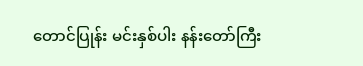တောင်ပြုန်း မင်းနှစ်ပါး နန်းတော်ကြီး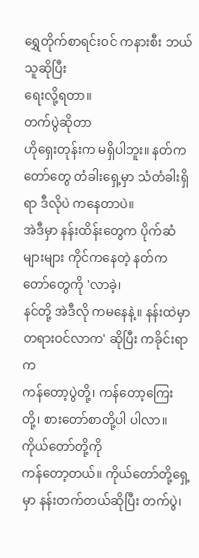ရွှေတိုက်စာရင်းဝင် ကနားစီး ဘယ်သူဆိုပြီး
ရေးလို့ရတာ။
တက်ပွဲဆိုတာ
ဟိုရှေးတုန်းက မရှိပါဘူး။ နတ်ကတော်တွေ တံခါးရှေ့မှာ သံတံခါးရှိရာ ဒီလိုပဲ ကနေတာပဲ။
အဲဒီမှာ နန်းထိန်းတွေက ပိုက်ဆံများများ ကိုင်ကနေတဲ့ နတ်ကတော်တွေကို 'လာခဲ့၊
နင်တို့ အဲဒီလို ကမနေနဲ့။ နန်းထဲမှာ တရားဝင်လာက' ဆိုပြီး ကခိုင်းရာက
ကန်တော့ပွဲတို့၊ ကန်တော့ကြေးတို့၊ စားတော်စာတို့ပါ ပါလာ။ ကိုယ်တော်တို့ကို
ကန်တော့တယ်။ ကိုယ်တော်တို့ရှေ့မှာ နန်းတက်တယ်ဆိုပြီး တက်ပွဲ၊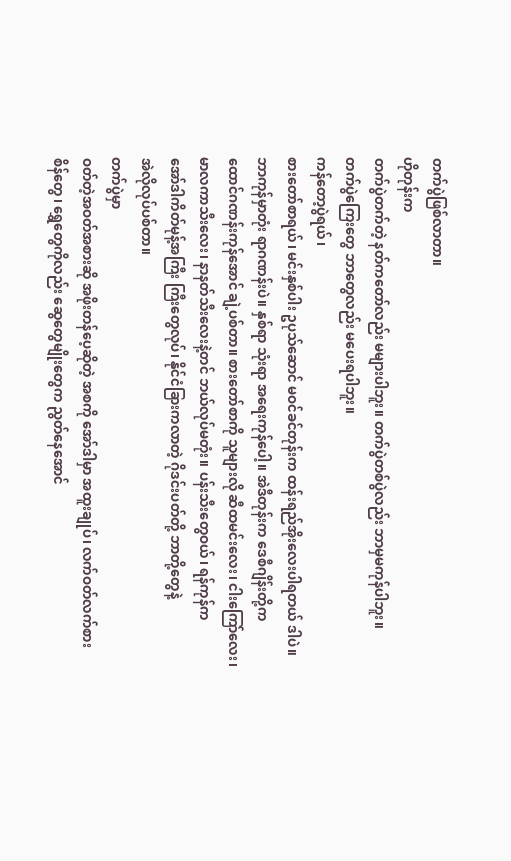တက်ပွဲဖြစ်လာတာ။
ဟိုတုန်းက
တက်ပွဲတက်တဲ့ နတ်ကတော်လည်း မများပါဘူး။ တက်ပွဲတစ်ပွဲလည်း ဘာမှမကုန်ပါဘူး။
တက်ပွဲကြေးတွေ ဘာတွေလည်း မပေးရပါဘူး။
ကန်တော့ပွဲရယ်၊
စားတော်စာရယ်၊ မင်းနှစ်ပါး ဥပုသ်ဆောင် မဝင်ခင်တုန်းက ထန်းရည်အိုးလေးပါရတယ် ဒါပဲ။
ဘာကုန်မှာတုံး ရာဂဏန်းပဲ။ နှစ်ရာ သုံးရာ အရေးကုန်ပေါ့။ အဲဒီတုန်းက ဒေစီဂျိန်းတို့က
ထောင်ဂဏန်းကုန်အောင် ချဲ့ပစ်တာ။ စားတော်စာကို သူများလို ဆီထမင်းလေး၊ ငါးကြော်လေး၊
မာလကာသီးလေး၊ နာနတ်သီးလေးနဲ့တင် ဘယ်လုပ်မတုံး။ ပန်းသီးတွေဝယ်၊ ရန်ကုန်က
အော်ဒါကိတ်မုန့်အကြီး ကြီးတွေလုပ်၊ နိုင်ငံခြားကလာတဲ့ ဂိုဒင်းပတ်တို့ ဘာတို့တွေနဲ့
အဲလိုလုပ်ပစ်တာ။
တက်ပွဲမှာ
ဝတ်တဲ့အဝတ်အစားဆို အဖိုးတန်ပေ့ဆိုတဲ့ အစကို အော်ဒါမှာ အထူးချုပ်၊ လက်ဝတ်လက်စား
စိန်တွေ၊ ရွှေတွေကိုလည်း ဆွေတွေမျိုးတွေက ညွတ်နေအောင်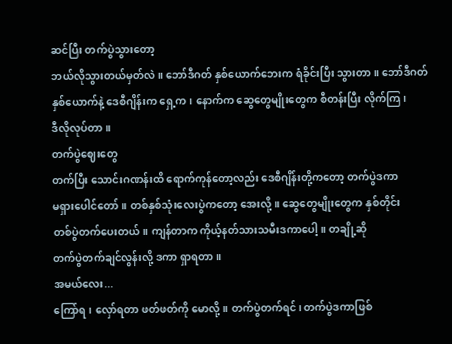ဆင်ပြီး တက်ပွဲသွားတော့
ဘယ်လိုသွားတယ်မှတ်လဲ။ ဘော်ဒီဂတ် နှစ်ယောက်ဘေးက ရံခိုင်းပြီး သွားတာ။ ဘော်ဒီဂတ်
နှစ်ယောက်နဲ့ ဒေစီဂျိန်းက ရှေ့က၊ နောက်က ဆွေတွေမျိုးတွေက စီတန်းပြီး လိုက်ကြ၊
ဒီလိုလုပ်တာ။
တက်ပွဲဈေးတွေ
တက်ပြီး သောင်းဂဏန်းထိ ရောက်ကုန်တော့လည်း ဒေစီဂျိန်းတို့ကတော့ တက်ပွဲဒကာ
မရှားပေါင်တော်။ တစ်နှစ်သုံးလေးပွဲကတော့ အေးလို့။ ဆွေတွေမျိုးတွေက နှစ်တိုင်း
တစ်ပွဲတက်ပေးတယ်။ ကျန်တာက ကိုယ့်နတ်သားသမီးဒကာပေါ့။ တချို့ဆို
တက်ပွဲတက်ချင်လွန်းလို့ ဒကာ ရှာရတာ။
အမယ်လေး...
ကြော်ရ၊ လှော်ရတာ ဖတ်ဖတ်ကို မောလို့။ တက်ပွဲတက်ရင်၊ တက်ပွဲဒကာဖြစ်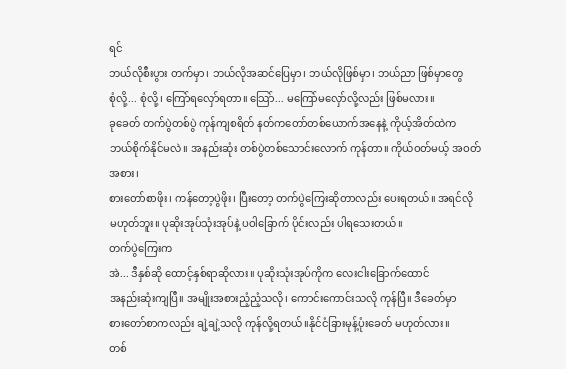ရင်
ဘယ်လိုစီးပွား တက်မှာ၊ ဘယ်လိုအဆင်ပြေမှာ၊ ဘယ်လိုဖြစ်မှာ၊ ဘယ်ညာ ဖြစ်မှာတွေ
စုံလို့... စုံလို့၊ ကြော်ရလှော်ရတာ။ သြော်... မကြော်မလှော်လို့လည်း ဖြစ်မလား။
ခုခေတ် တက်ပွဲတစ်ပွဲ ကုန်ကျစရိတ် နတ်ကတော်တစ်ယောက်အနေနဲ့ ကိုယ့်အိတ်ထဲက
ဘယ်စိုက်နိုင်မလဲ။ အနည်းဆုံး တစ်ပွဲတစ်သောင်းလောက် ကုန်တာ။ ကိုယ်ဝတ်မယ့် အဝတ်အစား၊
စားတော်စာဖိုး၊ ကန်တော့ပွဲဖိုး၊ ပြီးတော့ တက်ပွဲကြေးဆိုတာလည်း ပေးရတယ်။ အရင်လို
မဟုတ်ဘူး။ ပုဆိုးအုပ်သုံးအုပ်နဲ့ ပဝါခြောက် ပိုင်းလည်း ပါရသေးတယ်။
တက်ပွဲကြေးက
အဲ... ဒီနှစ်ဆို ထောင့်နှစ်ရာဆိုလား။ ပုဆိုးသုံးအုပ်ကိုက လေးငါးခြောက်ထောင်
အနည်းဆုံးကျပြီ။ အမျိုးအစားညံ့ညံ့သလို၊ ကောင်းကောင်းသလို ကုန်ပြီ။ ဒီခေတ်မှာ
စားတော်စာကလည်း ချဲ့ချဲ့သလို ကုန်လို့ရတယ်။နိုင်ငံခြားမုန့်ပုံးခေတ် မဟုတ်လား။
တစ်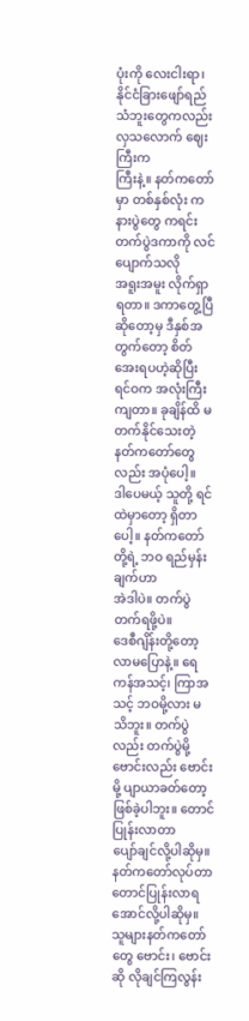ပုံးကို လေးငါးရာ၊ နိုင်ငံခြားဖျော်ရည် သံဘူးတွေကလည်း လှသလောက် ဈေးကြီးက
ကြီးနဲ့။ နတ်ကတော်မှာ တစ်နှစ်လုံး ကနားပွဲတွေ ကရင်း တက်ပွဲဒကာကို လင်ပျောက်သလို
အရူးအမူး လိုက်ရှာရတာ။ ဒကာတွေ့ပြီ ဆိုတော့မှ ဒီနှစ်အတွက်တော့ စိတ်အေးရပဟဲ့ဆိုပြီး
ရင်ဝက အလုံးကြီးကျတာ။ ခုချိန်ထိ မတက်နိုင်သေးတဲ့ နတ်ကတော်တွေလည်း အပုံပေါ့။
ဒါပေမယ့် သူတို့ ရင်ထဲမှာတော့ ရှိတာပေါ့။ နတ်ကတော်တို့ရဲ့ ဘဝ ရည်မှန်းချက်ဟာ
အဲဒါပဲ။ တက်ပွဲတက်ရဖို့ပဲ။
ဒေစီဂျိန်းတို့တော့
လာမပြောနဲ့။ ရေကန်အသင့်၊ ကြာအသင့် ဘဝမို့လား မသိဘူး။ တက်ပွဲလည်း တက်ပွဲမို့
ဗောင်းလည်း ဗောင်းမို့ ပျာယာခတ်တော့ ဖြစ်ခဲ့ပါဘူး။ တောင်ပြုန်းလာတာ
ပျော်ချင်လို့ပါဆိုမှ။ နတ်ကတော်လုပ်တာ တောင်ပြုန်းလာရအောင်လို့ပါဆိုမှ။
သူများနတ်ကတော်တွေ ဗောင်း၊ ဗောင်းဆို လိုချင်ကြလွန်း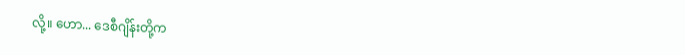လို့။ ဟော... ဒေစီဂျိန်းတို့က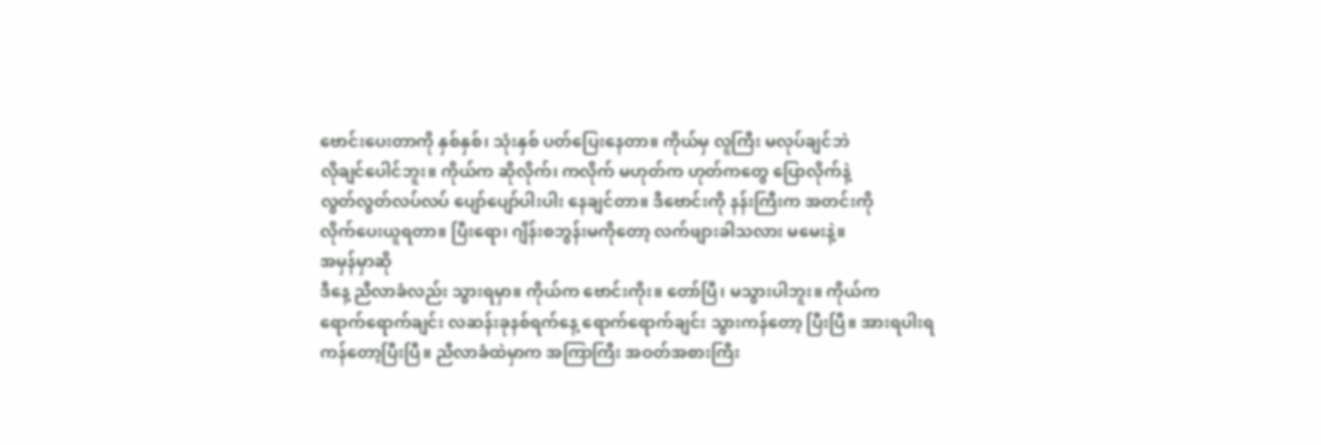ဗောင်းပေးတာကို နှစ်နှစ်၊ သုံးနှစ် ပတ်ပြေးနေတာ။ ကိုယ်မှ လူကြီး မလုပ်ချင်ဘဲ
လိုချင်ပေါင်ဘူး။ ကိုယ်က ဆိုလိုက်၊ ကလိုက် မဟုတ်က ဟုတ်ကတွေ ပြောလိုက်နဲ့
လွတ်လွတ်လပ်လပ် ပျော်ပျော်ပါးပါး နေချင်တာ။ ဒီဗောင်းကို နန်းကြီးက အတင်းကို
လိုက်ပေးယူရတာ။ ပြီးရော၊ ဂျိန်းစဘွန်းမကိုတော့ လက်ဖျားခါသလား မမေးနဲ့။
အမှန်မှာဆို
ဒီနေ့ ညီလာခံလည်း သွားရမှာ။ ကိုယ်က ဗောင်းကိုး။ တော်ပြီ၊ မသွားပါဘူး။ ကိုယ်က
ရောက်ရောက်ချင်း လဆန်းခုနစ်ရက်နေ့ ရောက်ရောက်ချင်း သွားကန်တော့ ပြီးပြီ။ အားရပါးရ
ကန်တော့ပြီးပြီ။ ညီလာခံထဲမှာက အကြာကြီး အဝတ်အစားကြီး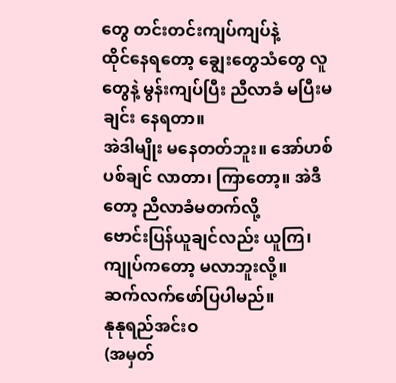တွေ တင်းတင်းကျပ်ကျပ်နဲ့
ထိုင်နေရတော့ ချွေးတွေသံတွေ လူတွေနဲ့ မွန်းကျပ်ပြီး ညီလာခံ မပြီးမချင်း နေရတာ။
အဲဒါမျိုး မနေတတ်ဘူး။ အော်ဟစ်ပစ်ချင် လာတာ၊ ကြာတော့။ အဲဒီတော့ ညီလာခံမတက်လို့
ဗောင်းပြန်ယူချင်လည်း ယူကြ၊ ကျုပ်ကတော့ မလာဘူးလို့။
ဆက်လက်ဖော်ပြပါမည်။
နုနုရည်အင်းဝ
(အမှတ်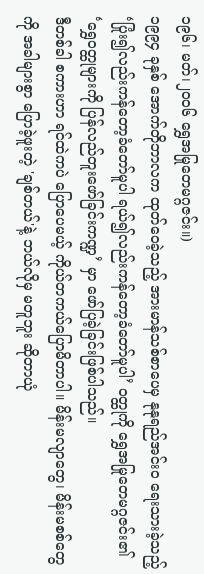၁၉၆၊ မတ်၊၂၀၀၆ ရွှေအမြုတေမဂ္ဂဇင်း။)
၁၉၉၄ ခုနှစ် အောက်တိုဘာလက ထုတ်ဝေခဲ့သည့် အားမာန်သစ်စာပေမှ နုနုရည်အင်းဝ ရေးသားခဲ့သည့် ‘ပြုံး၍လည်းကန်တော့ခံတော်မူပါ ရယ်၍လည်းကန်တော့ခံတော်မူပါ’ ဝတ္ထုကို ရွှေအမြုတေမဂ္ဂဇင်း၏ ‘ရွှေဝတ္ထုများကို ပြန်လည်တူးဖော်ခြင်းကဏ္ဍ’ မှာ ဖော်ပြခဲ့ခြင်းဖြစ်ပါသည်။
ဒီတစ်ခါ စကားဟာ ရင်ထဲကပဲ ပြောပေမယ့် ကိုယ်တကယ်ပြောမိတာပါ။ မိန်းမလျာတွေ၊ မိန်းမစစ်တွေကို အခါများစွာ ပြောခဲ့ဖူးတဲ့ 'ချစ်တယ်'နဲ့ ဘယ်လိုမှ မတူဘူး ဆိုတာယုံ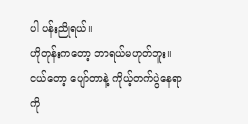ပါ ပန်းညိုရယ်။
ဟိုတုန်းကတော့ ဘာရယ်မဟုတ်ဘူး။ ငယ်တော့ ပျော်တာနဲ့ ကိုယ့်တက်ပွဲနေရာကို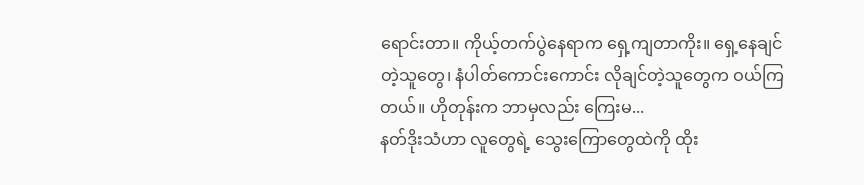ရောင်းတာ။ ကိုယ့်တက်ပွဲနေရာက ရှေ့ကျတာကိုး။ ရှေ့နေချင်တဲ့သူတွေ၊ နံပါတ်ကောင်းကောင်း လိုချင်တဲ့သူတွေက ဝယ်ကြတယ်။ ဟိုတုန်းက ဘာမှလည်း ကြေးမ...
နတ်ဒိုးသံဟာ လူတွေရဲ့ သွေးကြောတွေထဲကို ထိုး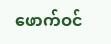ဖောက်ဝင်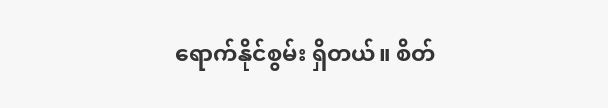ရောက်နိုင်စွမ်း ရှိတယ်။ စိတ်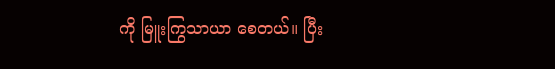ကို မြူးကြွသာယာ စေတယ်။ ပြီး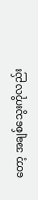တော့ အချစ်သွေးကိုလည်း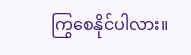ကြွစေနိုင်ပါလား။